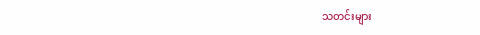သတင်းများ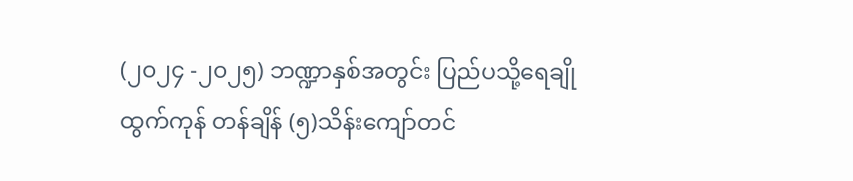(၂၀၂၄ -၂၀၂၅) ဘဏ္ဍာနှစ်အတွင်း ပြည်ပသို့ရေချိုထွက်ကုန် တန်ချိန် (၅)သိန်းကျော်တင်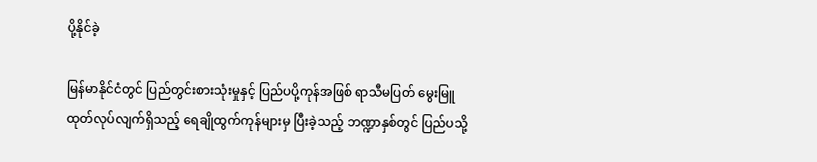ပို့နိုင်ခဲ့

မြန်မာနိုင်ငံတွင် ပြည်တွင်းစားသုံးမှုနှင့် ပြည်ပပို့ကုန်အဖြစ် ရာသီမပြတ် မွေးမြူထုတ်လုပ်လျက်ရှိသည့် ရေချိုထွက်ကုန်များမှ ပြီးခဲ့သည့် ဘဏ္ဍာနှစ်တွင် ပြည်ပသို့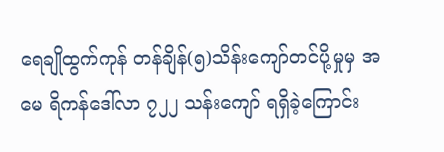ရေချိုထွက်ကုန် တန်ချိန်(၅)သိန်းကျော်တင်ပို့မှုမှ အမေ ရိကန်ဒေါ်လာ ၇၂၂ သန်းကျော် ရရှိခဲ့ကြောင်း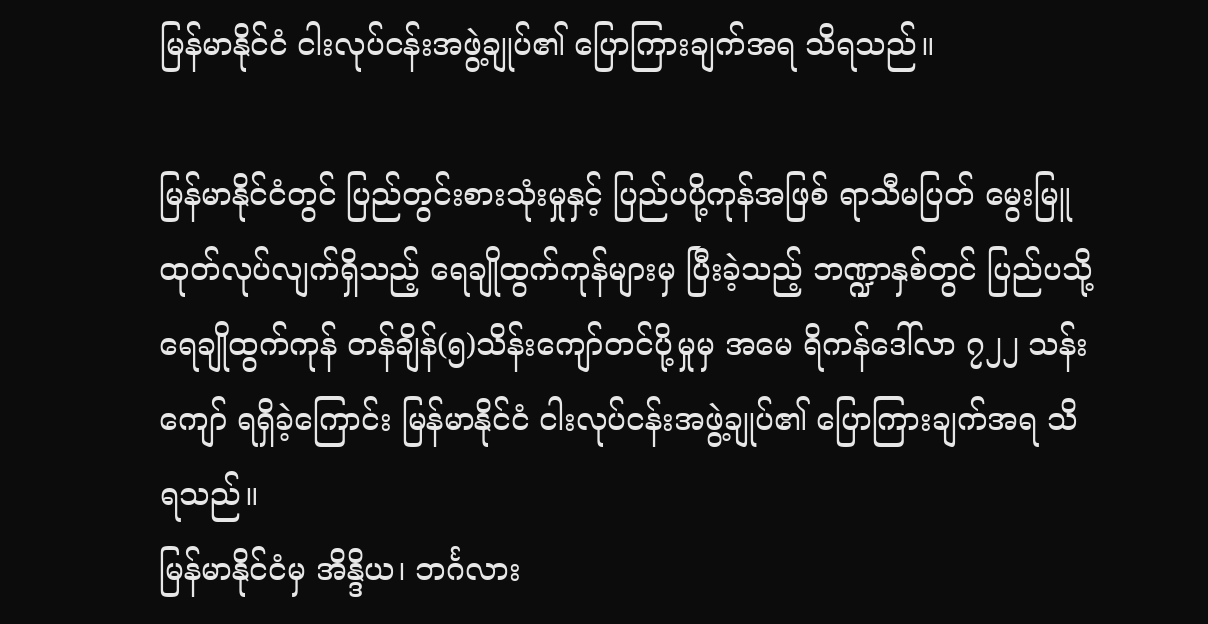မြန်မာနိုင်ငံ ငါးလုပ်ငန်းအဖွဲ့ချုပ်၏ ပြောကြားချက်အရ သိရသည်။

မြန်မာနိုင်ငံတွင် ပြည်တွင်းစားသုံးမှုနှင့် ပြည်ပပို့ကုန်အဖြစ် ရာသီမပြတ် မွေးမြူထုတ်လုပ်လျက်ရှိသည့် ရေချိုထွက်ကုန်များမှ ပြီးခဲ့သည့် ဘဏ္ဍာနှစ်တွင် ပြည်ပသို့ ရေချိုထွက်ကုန် တန်ချိန်(၅)သိန်းကျော်တင်ပို့မှုမှ အမေ ရိကန်ဒေါ်လာ ၇၂၂ သန်းကျော် ရရှိခဲ့ကြောင်း မြန်မာနိုင်ငံ ငါးလုပ်ငန်းအဖွဲ့ချုပ်၏ ပြောကြားချက်အရ သိရသည်။
မြန်မာနိုင်ငံမှ အိန္ဒိယ၊ ဘင်္ဂလား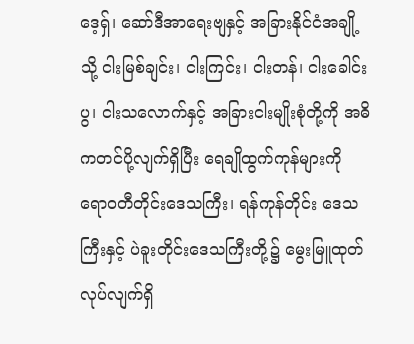ဒေ့ရှ်၊ ဆော်ဒီအာရေးဗျနှင့် အခြားနိုင်ငံအချို့သို့ ငါးမြစ်ချင်း၊ ငါးကြင်း၊ ငါးတန်၊ ငါးခေါင်းပွ၊ ငါးသလောက်နှင့် အခြားငါးမျိုးစုံတို့ကို အဓိကတင်ပို့လျက်ရှိပြီး ရေချိုထွက်ကုန်များကို ရောဝတီတိုင်းဒေသကြီး၊ ရန်ကုန်တိုင်း ဒေသကြီးနှင့် ပဲခူးတိုင်းဒေသကြီးတို့၌ မွေးမြူထုတ်လုပ်လျက်ရှိ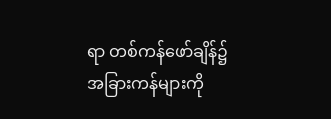ရာ တစ်ကန်ဖော်ချိန်၌ အခြားကန်များကို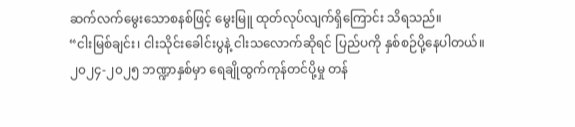ဆက်လက်မွေးသောစနစ်ဖြင့် မွေးမြူ ထုတ်လုပ်လျက်ရှိကြောင်း သိရသည်။
“ငါးမြစ်ချင်း၊ ငါးသိုင်းခေါင်းပွနဲ့ ငါးသလောက်ဆိုရင် ပြည်ပကို နှစ်စဉ်ပို့နေပါတယ်။ ၂၀၂၄-၂၀၂၅ ဘဏ္ဍာနှစ်မှာ ရေချိုထွက်ကုန်တင်ပို့မှု တန်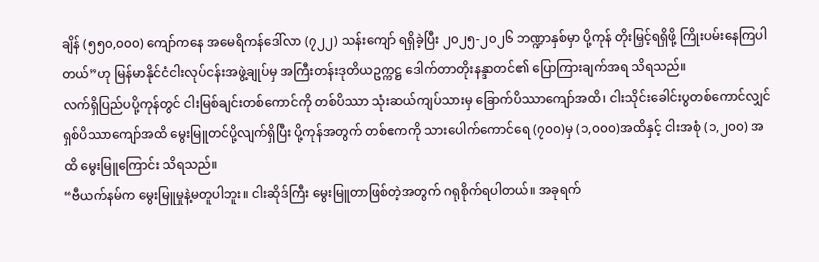ချိန် (၅၅၀,၀၀၀) ကျော်ကနေ အမေရိကန်ဒေါ်လာ (၇၂၂) သန်းကျော် ရရှိခဲ့ပြီး ၂၀၂၅-၂၀၂၆ ဘဏ္ဍာနှစ်မှာ ပို့ကုန် တိုးမြှင့်ရရှိဖို့ ကြိုးပမ်းနေကြပါတယ်”ဟု မြန်မာနိုင်ငံငါးလုပ်ငန်းအဖွဲ့ချုပ်မှ အကြီးတန်းဒုတိယဥက္ကဋ္ဌ ဒေါက်တာတိုးနန္ဒာတင်၏ ပြောကြားချက်အရ သိရသည်။
လက်ရှိပြည်ပပို့ကုန်တွင် ငါးမြစ်ချင်းတစ်ကောင်ကို တစ်ပိဿာ သုံးဆယ်ကျပ်သားမှ ခြောက်ပိဿာကျော်အထိ၊ ငါးသိုင်းခေါင်းပွတစ်ကောင်လျှင် ရှစ်ပိဿာကျော်အထိ မွေးမြူတင်ပို့လျက်ရှိပြီး ပို့ကုန်အတွက် တစ်ဧကကို သားပေါက်ကောင်ရေ (၇၀၀)မှ (၁,၀၀၀)အထိနှင့် ငါးအစုံ (၁,၂၀၀) အထိ မွေးမြူကြောင်း သိရသည်။
“ဗီယက်နမ်က မွေးမြူမှုနဲ့မတူပါဘူး။ ငါးဆိုဒ်ကြီး မွေးမြူတာဖြစ်တဲ့အတွက် ဂရုစိုက်ရပါတယ်။ အခုရက်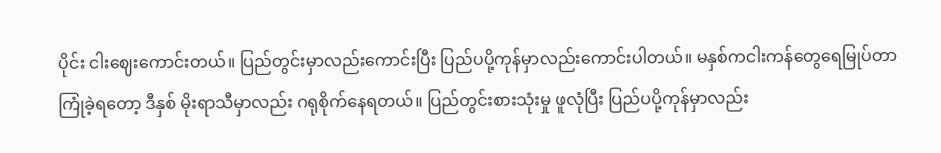ပိုင်း ငါးဈေးကောင်းတယ်။ ပြည်တွင်းမှာလည်းကောင်းပြီး ပြည်ပပို့ကုန်မှာလည်းကောင်းပါတယ်။ မနှစ်ကငါးကန်တွေရေမြုပ်တာကြုံခဲ့ရတော့ ဒီနှစ် မိုးရာသီမှာလည်း ဂရုစိုက်နေရတယ်။ ပြည်တွင်းစားသုံးမှု ဖူလုံပြီး ပြည်ပပို့ကုန်မှာလည်း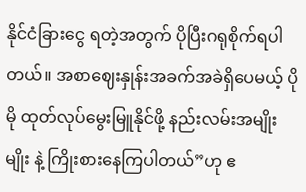နိုင်ငံခြားငွေ ရတဲ့အတွက် ပိုပြီးဂရုစိုက်ရပါတယ်။ အစာဈေးနှုန်းအခက်အခဲရှိပေမယ့် ပိုမို ထုတ်လုပ်မွေးမြူနိုင်ဖို့ နည်းလမ်းအမျိုးမျိုး နဲ့ ကြိုးစားနေကြပါတယ်”ဟု ဧ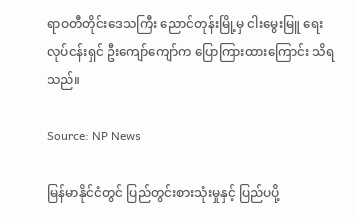ရာဝတီတိုင်းဒေသကြီး ညောင်တုန်းမြို့မှ ငါးမွေးမြူ ရေးလုပ်ငန်းရှင် ဦးကျော်ကျော်က ပြောကြားထားကြောင်း သိရသည်။

Source: NP News

မြန်မာနိုင်ငံတွင် ပြည်တွင်းစားသုံးမှုနှင့် ပြည်ပပို့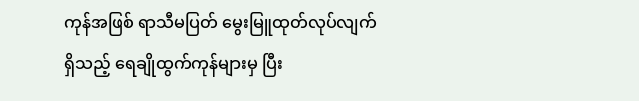ကုန်အဖြစ် ရာသီမပြတ် မွေးမြူထုတ်လုပ်လျက်ရှိသည့် ရေချိုထွက်ကုန်များမှ ပြီး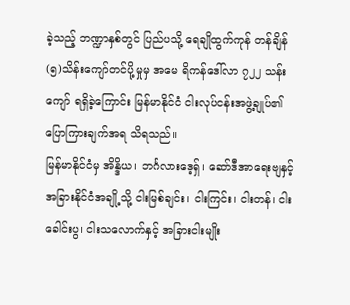ခဲ့သည့် ဘဏ္ဍာနှစ်တွင် ပြည်ပသို့ ရေချိုထွက်ကုန် တန်ချိန်(၅)သိန်းကျော်တင်ပို့မှုမှ အမေ ရိကန်ဒေါ်လာ ၇၂၂ သန်းကျော် ရရှိခဲ့ကြောင်း မြန်မာနိုင်ငံ ငါးလုပ်ငန်းအဖွဲ့ချုပ်၏ ပြောကြားချက်အရ သိရသည်။
မြန်မာနိုင်ငံမှ အိန္ဒိယ၊ ဘင်္ဂလားဒေ့ရှ်၊ ဆော်ဒီအာရေးဗျနှင့် အခြားနိုင်ငံအချို့သို့ ငါးမြစ်ချင်း၊ ငါးကြင်း၊ ငါးတန်၊ ငါးခေါင်းပွ၊ ငါးသလောက်နှင့် အခြားငါးမျိုး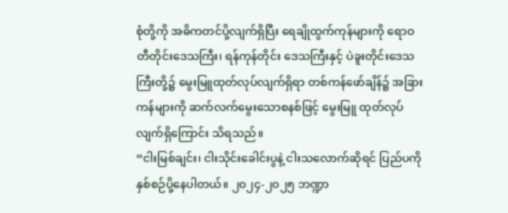စုံတို့ကို အဓိကတင်ပို့လျက်ရှိပြီး ရေချိုထွက်ကုန်များကို ရောဝတီတိုင်းဒေသကြီး၊ ရန်ကုန်တိုင်း ဒေသကြီးနှင့် ပဲခူးတိုင်းဒေသကြီးတို့၌ မွေးမြူထုတ်လုပ်လျက်ရှိရာ တစ်ကန်ဖော်ချိန်၌ အခြားကန်များကို ဆက်လက်မွေးသောစနစ်ဖြင့် မွေးမြူ ထုတ်လုပ်လျက်ရှိကြောင်း သိရသည်။
“ငါးမြစ်ချင်း၊ ငါးသိုင်းခေါင်းပွနဲ့ ငါးသလောက်ဆိုရင် ပြည်ပကို နှစ်စဉ်ပို့နေပါတယ်။ ၂၀၂၄-၂၀၂၅ ဘဏ္ဍာ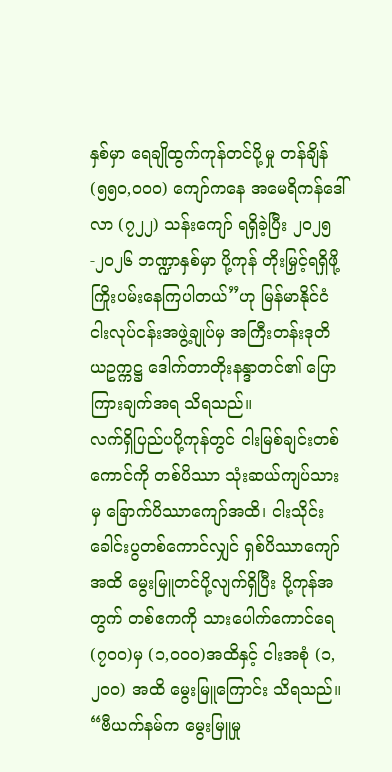နှစ်မှာ ရေချိုထွက်ကုန်တင်ပို့မှု တန်ချိန် (၅၅၀,၀၀၀) ကျော်ကနေ အမေရိကန်ဒေါ်လာ (၇၂၂) သန်းကျော် ရရှိခဲ့ပြီး ၂၀၂၅-၂၀၂၆ ဘဏ္ဍာနှစ်မှာ ပို့ကုန် တိုးမြှင့်ရရှိဖို့ ကြိုးပမ်းနေကြပါတယ်”ဟု မြန်မာနိုင်ငံငါးလုပ်ငန်းအဖွဲ့ချုပ်မှ အကြီးတန်းဒုတိယဥက္ကဋ္ဌ ဒေါက်တာတိုးနန္ဒာတင်၏ ပြောကြားချက်အရ သိရသည်။
လက်ရှိပြည်ပပို့ကုန်တွင် ငါးမြစ်ချင်းတစ်ကောင်ကို တစ်ပိဿာ သုံးဆယ်ကျပ်သားမှ ခြောက်ပိဿာကျော်အထိ၊ ငါးသိုင်းခေါင်းပွတစ်ကောင်လျှင် ရှစ်ပိဿာကျော်အထိ မွေးမြူတင်ပို့လျက်ရှိပြီး ပို့ကုန်အတွက် တစ်ဧကကို သားပေါက်ကောင်ရေ (၇၀၀)မှ (၁,၀၀၀)အထိနှင့် ငါးအစုံ (၁,၂၀၀) အထိ မွေးမြူကြောင်း သိရသည်။
“ဗီယက်နမ်က မွေးမြူမှု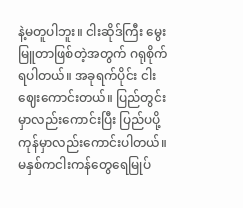နဲ့မတူပါဘူး။ ငါးဆိုဒ်ကြီး မွေးမြူတာဖြစ်တဲ့အတွက် ဂရုစိုက်ရပါတယ်။ အခုရက်ပိုင်း ငါးဈေးကောင်းတယ်။ ပြည်တွင်းမှာလည်းကောင်းပြီး ပြည်ပပို့ကုန်မှာလည်းကောင်းပါတယ်။ မနှစ်ကငါးကန်တွေရေမြုပ်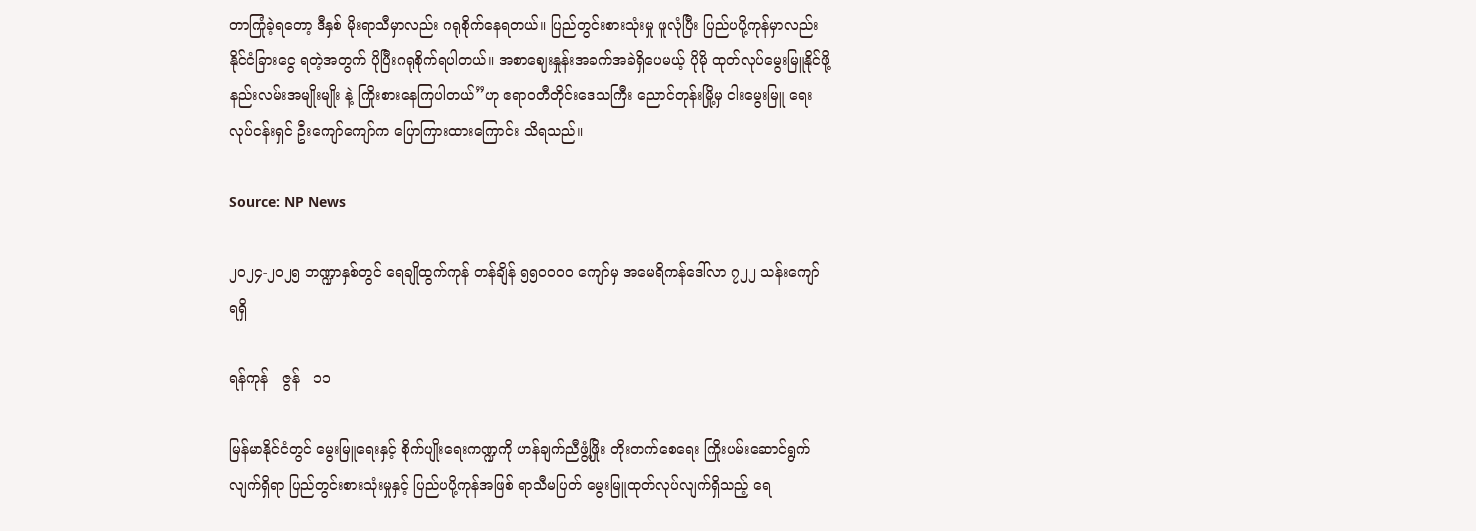တာကြုံခဲ့ရတော့ ဒီနှစ် မိုးရာသီမှာလည်း ဂရုစိုက်နေရတယ်။ ပြည်တွင်းစားသုံးမှု ဖူလုံပြီး ပြည်ပပို့ကုန်မှာလည်း နိုင်ငံခြားငွေ ရတဲ့အတွက် ပိုပြီးဂရုစိုက်ရပါတယ်။ အစာဈေးနှုန်းအခက်အခဲရှိပေမယ့် ပိုမို ထုတ်လုပ်မွေးမြူနိုင်ဖို့ နည်းလမ်းအမျိုးမျိုး နဲ့ ကြိုးစားနေကြပါတယ်”ဟု ဧရာဝတီတိုင်းဒေသကြီး ညောင်တုန်းမြို့မှ ငါးမွေးမြူ ရေးလုပ်ငန်းရှင် ဦးကျော်ကျော်က ပြောကြားထားကြောင်း သိရသည်။

Source: NP News

၂၀၂၄-၂၀၂၅ ဘဏ္ဍာနှစ်တွင် ရေချိုထွက်ကုန် တန်ချိန် ၅၅၀၀၀၀ ကျော်မှ အမေရိကန်ဒေါ်လာ ၇၂၂ သန်းကျော် ရရှိ

ရန်ကုန်   ဇွန်   ၁၁

မြန်မာနိုင်ငံတွင် မွေးမြူရေးနှင့် စိုက်ပျိုးရေးကဏ္ဍကို ဟန်ချက်ညီဖွံ့ဖြိုး တိုးတက်စေရေး ကြိုးပမ်းဆောင်ရွက်လျက်ရှိရာ ပြည်တွင်းစားသုံးမှုနှင့် ပြည်ပပို့ကုန်အဖြစ် ရာသီမပြတ် မွေးမြူထုတ်လုပ်လျက်ရှိသည့် ရေ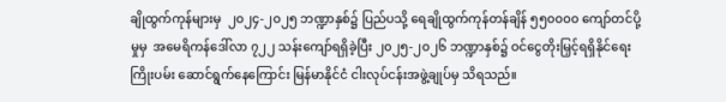ချိုထွက်ကုန်များမှ  ၂၀၂၄-၂၀၂၅ ဘဏ္ဍာနှစ်၌ ပြည်ပသို့ ရေချိုထွက်ကုန်တန်ချိန် ၅၅၀၀၀၀ ကျော်တင်ပို့မှုမှ  အမေရိကန်ဒေါ်လာ ၇၂၂ သန်းကျော်ရရှိခဲ့ပြီး ၂၀၂၅-၂၀၂၆ ဘဏ္ဍာနှစ်၌ ဝင်ငွေတိုးမြှင့်ရရှိနိုင်ရေး ကြိုးပမ်း ဆောင်ရွက်နေကြောင်း မြန်မာနိုင်ငံ ငါးလုပ်ငန်းအဖွဲ့ချုပ်မှ သိရသည်။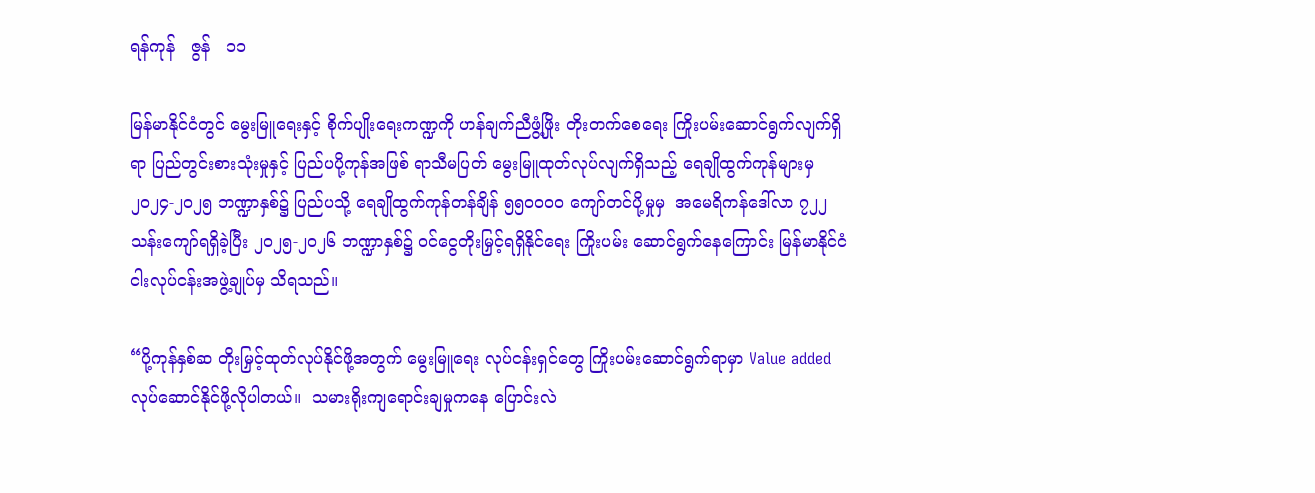ရန်ကုန်   ဇွန်   ၁၁

မြန်မာနိုင်ငံတွင် မွေးမြူရေးနှင့် စိုက်ပျိုးရေးကဏ္ဍကို ဟန်ချက်ညီဖွံ့ဖြိုး တိုးတက်စေရေး ကြိုးပမ်းဆောင်ရွက်လျက်ရှိရာ ပြည်တွင်းစားသုံးမှုနှင့် ပြည်ပပို့ကုန်အဖြစ် ရာသီမပြတ် မွေးမြူထုတ်လုပ်လျက်ရှိသည့် ရေချိုထွက်ကုန်များမှ  ၂၀၂၄-၂၀၂၅ ဘဏ္ဍာနှစ်၌ ပြည်ပသို့ ရေချိုထွက်ကုန်တန်ချိန် ၅၅၀၀၀၀ ကျော်တင်ပို့မှုမှ  အမေရိကန်ဒေါ်လာ ၇၂၂ သန်းကျော်ရရှိခဲ့ပြီး ၂၀၂၅-၂၀၂၆ ဘဏ္ဍာနှစ်၌ ဝင်ငွေတိုးမြှင့်ရရှိနိုင်ရေး ကြိုးပမ်း ဆောင်ရွက်နေကြောင်း မြန်မာနိုင်ငံ ငါးလုပ်ငန်းအဖွဲ့ချုပ်မှ သိရသည်။

“ပို့ကုန်နှစ်ဆ တိုးမြှင့်ထုတ်လုပ်နိုင်ဖို့အတွက် မွေးမြူရေး လုပ်ငန်းရှင်တွေ ကြိုးပမ်းဆောင်ရွက်ရာမှာ Value added လုပ်ဆောင်နိုင်ဖို့လိုပါတယ်။  သမားရိုးကျရောင်းချမှုကနေ ပြောင်းလဲ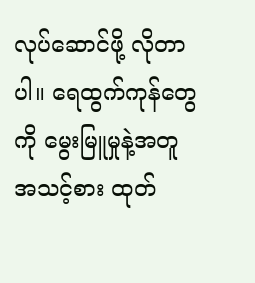လုပ်ဆောင်ဖို့ လိုတာပါ။ ရေထွက်ကုန်တွေကို မွေးမြူမှုနဲ့အတူ အသင့်စား ထုတ်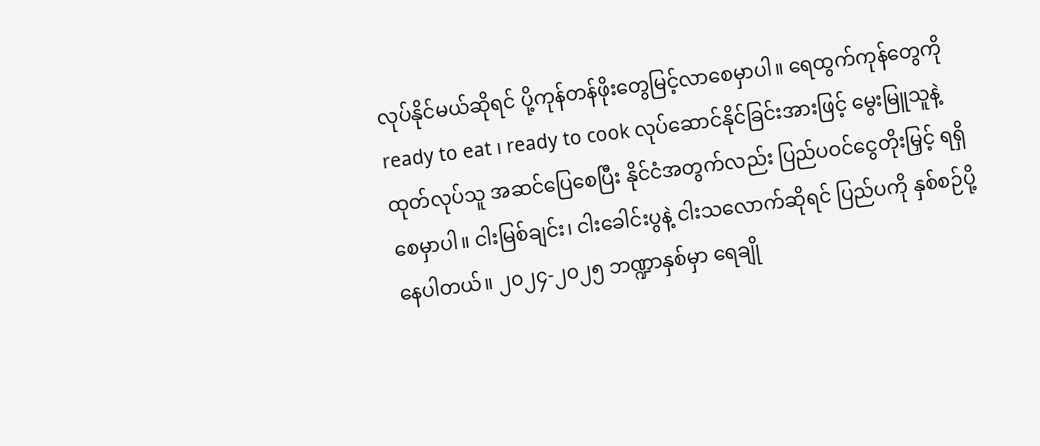လုပ်နိုင်မယ်ဆိုရင် ပို့ကုန်တန်ဖိုးတွေမြင့်လာစေမှာပါ။ ရေထွက်ကုန်တွေကို ready to eat ၊ ready to cook လုပ်ဆောင်နိုင်ခြင်းအားဖြင့် မွေးမြူသူနဲ့ ထုတ်လုပ်သူ အဆင်ပြေစေပြီး နိုင်ငံအတွက်လည်း ပြည်ပဝင်ငွေတိုးမြှင့် ရရှိစေမှာပါ။ ငါးမြစ်ချင်း၊ ငါးခေါင်းပွနဲ့ ငါးသလောက်ဆိုရင် ပြည်ပကို နှစ်စဉ်ပို့နေပါတယ်။ ၂၀၂၄-၂၀၂၅ ဘဏ္ဍာနှစ်မှာ ရေချို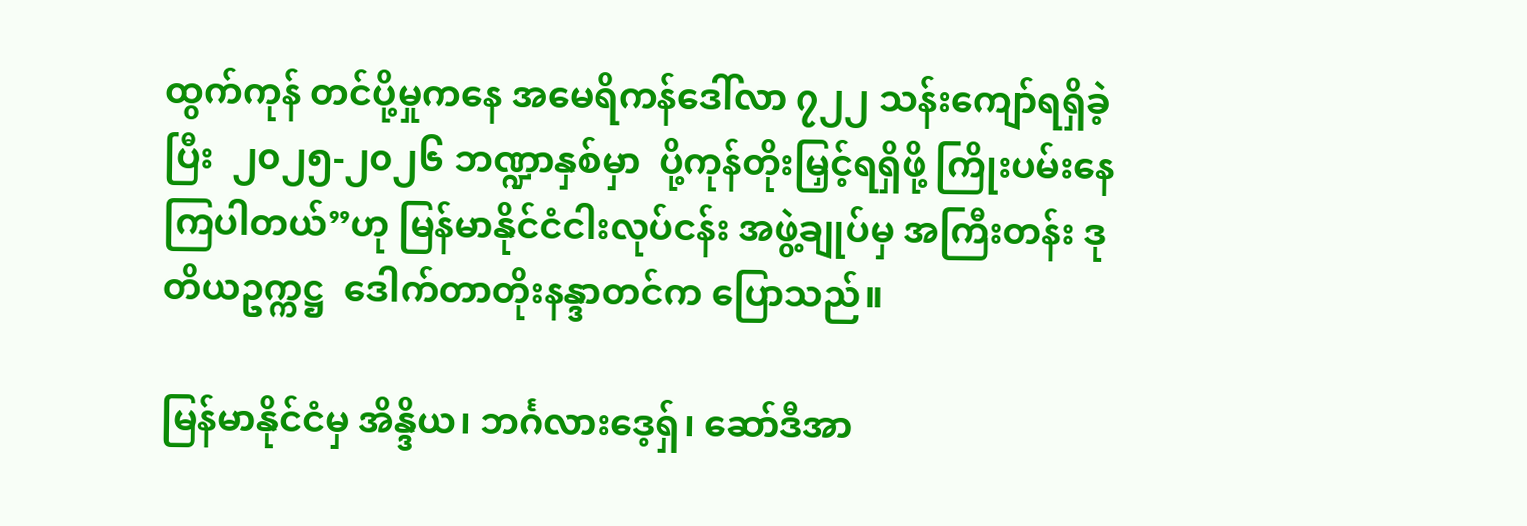ထွက်ကုန် တင်ပို့မှုကနေ အမေရိကန်ဒေါ်လာ ၇၂၂ သန်းကျော်ရရှိခဲ့ပြီး  ၂၀၂၅-၂၀၂၆ ဘဏ္ဍာနှစ်မှာ  ပို့ကုန်တိုးမြှင့်ရရှိဖို့ ကြိုးပမ်းနေကြပါတယ်”ဟု မြန်မာနိုင်ငံငါးလုပ်ငန်း အဖွဲ့ချုပ်မှ အကြီးတန်း ဒုတိယဥက္ကဋ္ဌ  ဒေါက်တာတိုးနန္ဒာတင်က ပြောသည်။

မြန်မာနိုင်ငံမှ အိန္ဒိယ၊ ဘင်္ဂလားဒေ့ရှ်၊ ဆော်ဒီအာ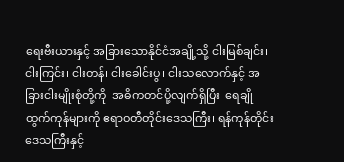ရေးဗီးယားနှင့် အခြားသောနိုင်ငံအချို့သို့ ငါးမြစ်ချင်း၊ ငါးကြင်း၊ ငါးတန်၊ ငါးခေါင်းပွ၊ ငါးသလောက်နှင့် အခြားငါးမျိုးစုံတို့ကို  အဓိကတင်ပို့လျက်ရှိပြီး  ရေချိုထွက်ကုန်များကို ဧရာဝတီတိုင်းဒေသကြီး၊ ရန်ကုန်တိုင်းဒေသကြီးနှင့်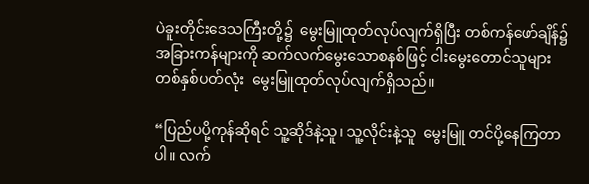ပဲခူးတိုင်းဒေသကြီးတို့၌  မွေးမြူထုတ်လုပ်လျက်ရှိပြီး တစ်ကန်ဖော်ချိန်၌ အခြားကန်များကို ဆက်လက်မွေးသောစနစ်ဖြင့် ငါးမွေးတောင်သူများ  တစ်နှစ်ပတ်လုံး  မွေးမြူထုတ်လုပ်လျက်ရှိသည်။

“ပြည်ပပို့ကုန်ဆိုရင် သူ့ဆိုဒ်နဲ့သူ၊ သူ့လိုင်းနဲ့သူ  မွေးမြူ တင်ပို့နေကြတာပါ။ လက်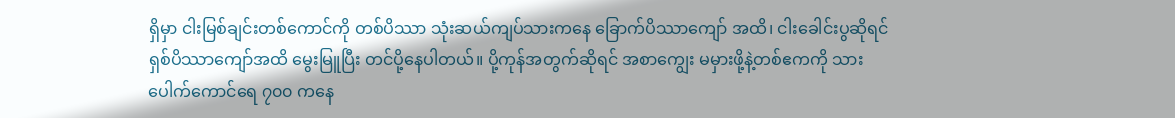ရှိမှာ ငါးမြစ်ချင်းတစ်ကောင်ကို တစ်ပိဿာ သုံးဆယ်ကျပ်သားကနေ ခြောက်ပိဿာကျော် အထိ၊ ငါးခေါင်းပွဆိုရင် ရှစ်ပိဿာကျော်အထိ မွေးမြူပြီး တင်ပို့နေပါတယ်။ ပို့ကုန်အတွက်ဆိုရင် အစာကျွေး မမှားဖို့နဲ့တစ်ဧကကို သားပေါက်ကောင်ရေ ၇၀၀ ကနေ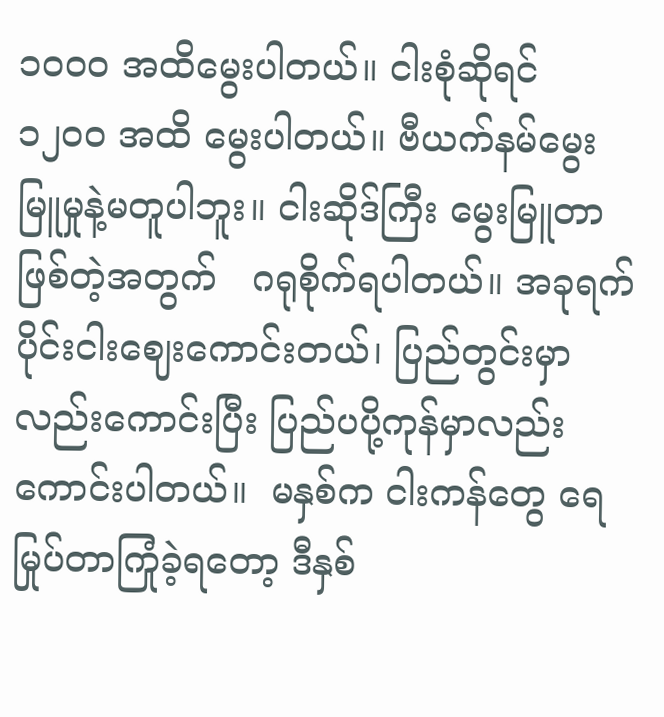၁၀၀၀ အထိမွေးပါတယ်။ ငါးစုံဆိုရင် ၁၂၀၀ အထိ မွေးပါတယ်။ ဗီယက်နမ်မွေးမြူမှုနဲ့မတူပါဘူး။ ငါးဆိုဒ်ကြီး မွေးမြူတာဖြစ်တဲ့အတွက်   ဂရုစိုက်ရပါတယ်။ အခုရက်ပိုင်းငါးဈေးကောင်းတယ်၊ ပြည်တွင်းမှာလည်းကောင်းပြီး ပြည်ပပို့ကုန်မှာလည်းကောင်းပါတယ်။  မနှစ်က ငါးကန်တွေ ရေမြုပ်တာကြုံခဲ့ရတော့ ဒီနှစ်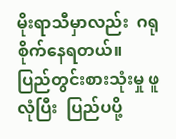မိုးရာသီမှာလည်း  ဂရုစိုက်နေရတယ်။  ပြည်တွင်းစားသုံးမှု ဖူလုံပြီး  ပြည်ပပို့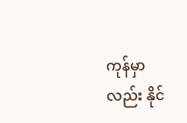ကုန်မှာလည်း နိုင်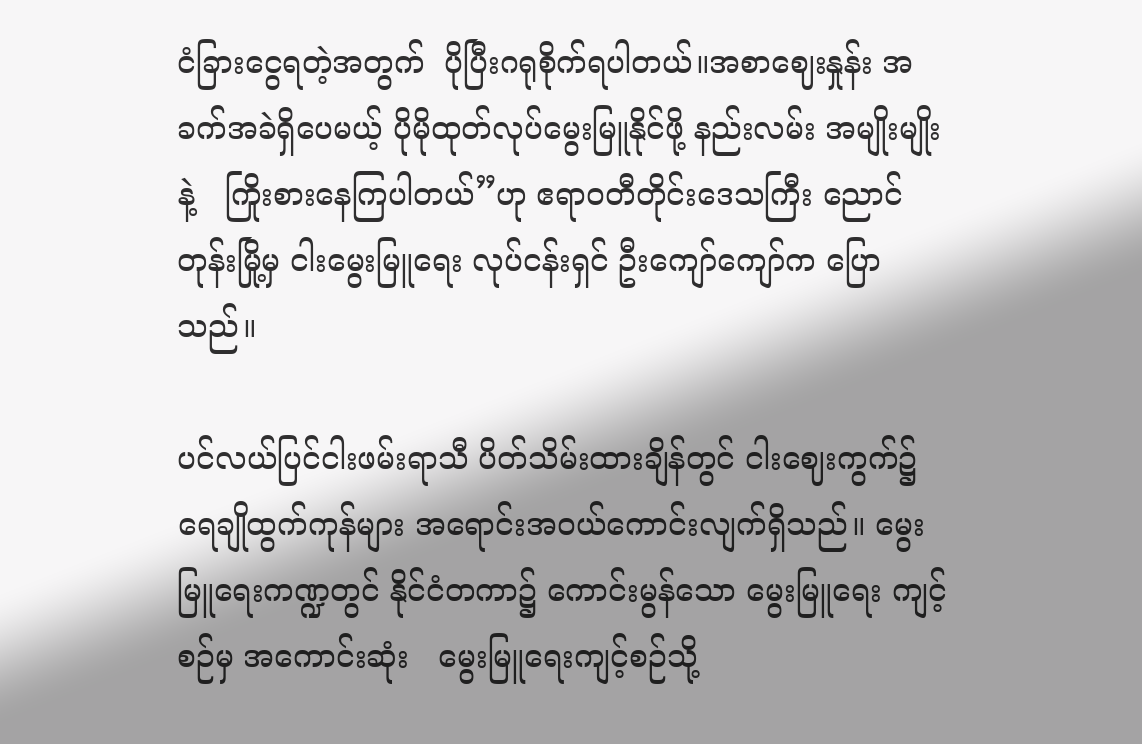ငံခြားငွေရတဲ့အတွက်  ပိုပြီးဂရုစိုက်ရပါတယ်။အစာဈေးနှုန်း အခက်အခဲရှိပေမယ့် ပိုမိုထုတ်လုပ်မွေးမြူနိုင်ဖို့ နည်းလမ်း အမျိုးမျိုးနဲ့   ကြိုးစားနေကြပါတယ်”ဟု ဧရာဝတီတိုင်းဒေသကြီး ညောင်တုန်းမြို့မှ ငါးမွေးမြူရေး လုပ်ငန်းရှင် ဦးကျော်ကျော်က ပြောသည်။

ပင်လယ်ပြင်ငါးဖမ်းရာသီ ပိတ်သိမ်းထားချိန်တွင် ငါးဈေးကွက်၌ ရေချိုထွက်ကုန်များ အရောင်းအဝယ်ကောင်းလျက်ရှိသည်။ မွေးမြူရေးကဏ္ဍတွင် နိုင်ငံတကာ၌ ကောင်းမွန်သော မွေးမြူရေး ကျင့်စဉ်မှ အကောင်းဆုံး   မွေးမြူရေးကျင့်စဉ်သို့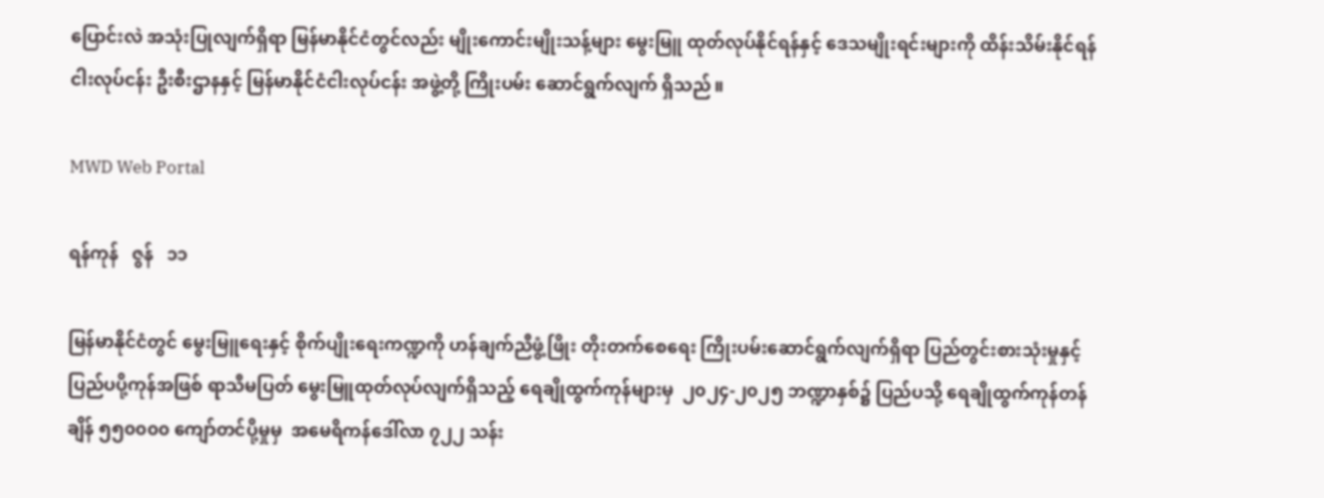ပြောင်းလဲ အသုံးပြုလျက်ရှိရာ မြန်မာနိုင်ငံတွင်လည်း မျိုးကောင်းမျိုးသန့်များ မွေးမြူ ထုတ်လုပ်နိုင်ရန်နှင့် ဒေသမျိုးရင်းများကို ထိန်းသိမ်းနိုင်ရန် ငါးလုပ်ငန်း ဦးစီးဌာနနှင့် မြန်မာနိုင်ငံငါးလုပ်ငန်း အဖွဲ့တို့ ကြိုးပမ်း ဆောင်ရွက်လျက် ရှိသည်။

MWD Web Portal

ရန်ကုန်   ဇွန်   ၁၁

မြန်မာနိုင်ငံတွင် မွေးမြူရေးနှင့် စိုက်ပျိုးရေးကဏ္ဍကို ဟန်ချက်ညီဖွံ့ဖြိုး တိုးတက်စေရေး ကြိုးပမ်းဆောင်ရွက်လျက်ရှိရာ ပြည်တွင်းစားသုံးမှုနှင့် ပြည်ပပို့ကုန်အဖြစ် ရာသီမပြတ် မွေးမြူထုတ်လုပ်လျက်ရှိသည့် ရေချိုထွက်ကုန်များမှ  ၂၀၂၄-၂၀၂၅ ဘဏ္ဍာနှစ်၌ ပြည်ပသို့ ရေချိုထွက်ကုန်တန်ချိန် ၅၅၀၀၀၀ ကျော်တင်ပို့မှုမှ  အမေရိကန်ဒေါ်လာ ၇၂၂ သန်း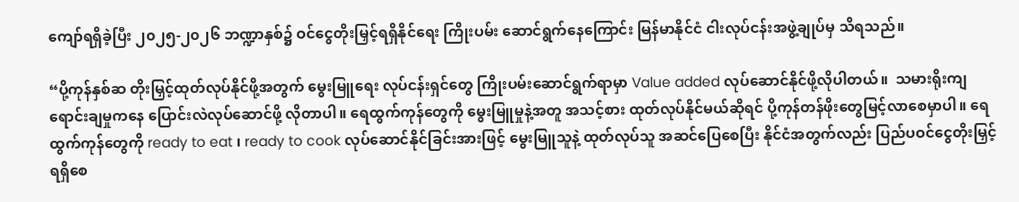ကျော်ရရှိခဲ့ပြီး ၂၀၂၅-၂၀၂၆ ဘဏ္ဍာနှစ်၌ ဝင်ငွေတိုးမြှင့်ရရှိနိုင်ရေး ကြိုးပမ်း ဆောင်ရွက်နေကြောင်း မြန်မာနိုင်ငံ ငါးလုပ်ငန်းအဖွဲ့ချုပ်မှ သိရသည်။

“ပို့ကုန်နှစ်ဆ တိုးမြှင့်ထုတ်လုပ်နိုင်ဖို့အတွက် မွေးမြူရေး လုပ်ငန်းရှင်တွေ ကြိုးပမ်းဆောင်ရွက်ရာမှာ Value added လုပ်ဆောင်နိုင်ဖို့လိုပါတယ်။  သမားရိုးကျရောင်းချမှုကနေ ပြောင်းလဲလုပ်ဆောင်ဖို့ လိုတာပါ။ ရေထွက်ကုန်တွေကို မွေးမြူမှုနဲ့အတူ အသင့်စား ထုတ်လုပ်နိုင်မယ်ဆိုရင် ပို့ကုန်တန်ဖိုးတွေမြင့်လာစေမှာပါ။ ရေထွက်ကုန်တွေကို ready to eat ၊ ready to cook လုပ်ဆောင်နိုင်ခြင်းအားဖြင့် မွေးမြူသူနဲ့ ထုတ်လုပ်သူ အဆင်ပြေစေပြီး နိုင်ငံအတွက်လည်း ပြည်ပဝင်ငွေတိုးမြှင့် ရရှိစေ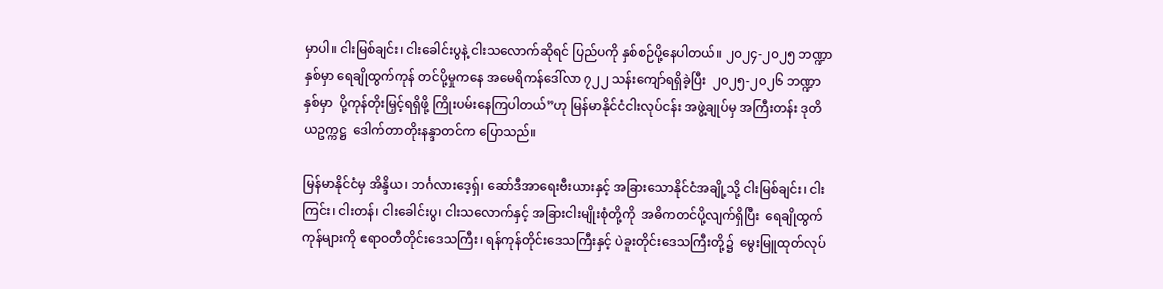မှာပါ။ ငါးမြစ်ချင်း၊ ငါးခေါင်းပွနဲ့ ငါးသလောက်ဆိုရင် ပြည်ပကို နှစ်စဉ်ပို့နေပါတယ်။ ၂၀၂၄-၂၀၂၅ ဘဏ္ဍာနှစ်မှာ ရေချိုထွက်ကုန် တင်ပို့မှုကနေ အမေရိကန်ဒေါ်လာ ၇၂၂ သန်းကျော်ရရှိခဲ့ပြီး  ၂၀၂၅-၂၀၂၆ ဘဏ္ဍာနှစ်မှာ  ပို့ကုန်တိုးမြှင့်ရရှိဖို့ ကြိုးပမ်းနေကြပါတယ်”ဟု မြန်မာနိုင်ငံငါးလုပ်ငန်း အဖွဲ့ချုပ်မှ အကြီးတန်း ဒုတိယဥက္ကဋ္ဌ  ဒေါက်တာတိုးနန္ဒာတင်က ပြောသည်။

မြန်မာနိုင်ငံမှ အိန္ဒိယ၊ ဘင်္ဂလားဒေ့ရှ်၊ ဆော်ဒီအာရေးဗီးယားနှင့် အခြားသောနိုင်ငံအချို့သို့ ငါးမြစ်ချင်း၊ ငါးကြင်း၊ ငါးတန်၊ ငါးခေါင်းပွ၊ ငါးသလောက်နှင့် အခြားငါးမျိုးစုံတို့ကို  အဓိကတင်ပို့လျက်ရှိပြီး  ရေချိုထွက်ကုန်များကို ဧရာဝတီတိုင်းဒေသကြီး၊ ရန်ကုန်တိုင်းဒေသကြီးနှင့် ပဲခူးတိုင်းဒေသကြီးတို့၌  မွေးမြူထုတ်လုပ်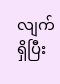လျက်ရှိပြီး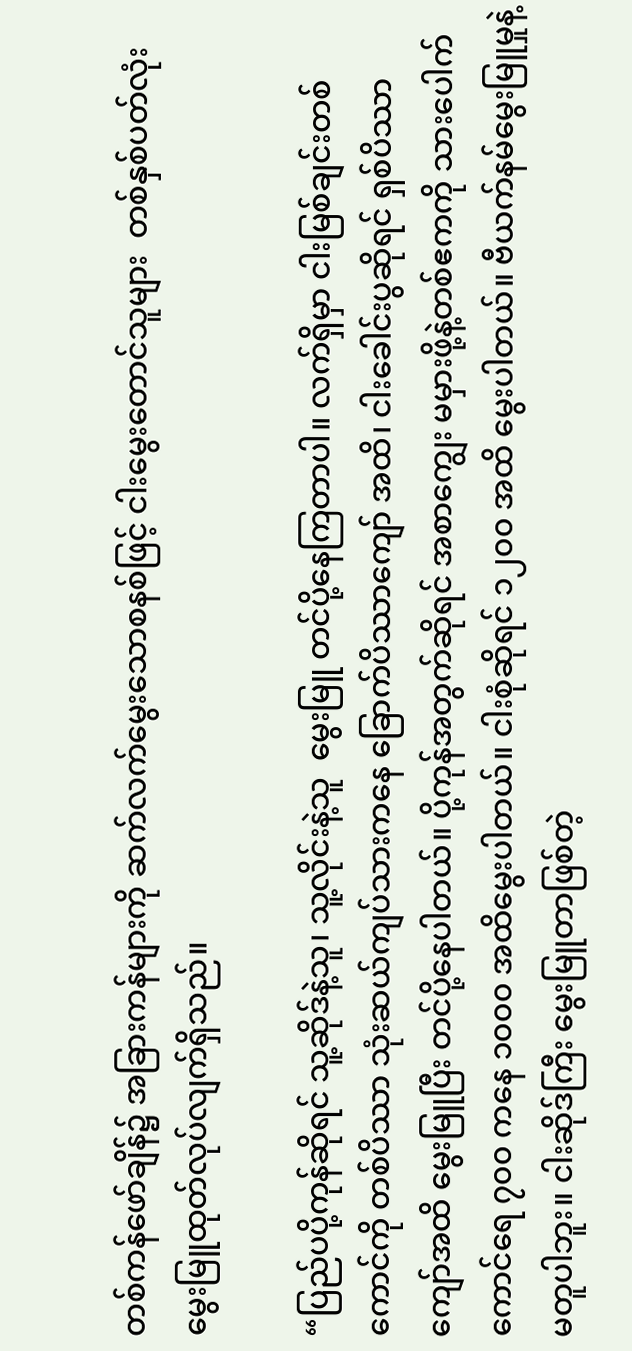တစ်ကန်ဖော်ချိန်၌ အခြားကန်များကို ဆက်လက်မွေးသောစနစ်ဖြင့် ငါးမွေးတောင်သူများ  တစ်နှစ်ပတ်လုံး  မွေးမြူထုတ်လုပ်လျက်ရှိသည်။

“ပြည်ပပို့ကုန်ဆိုရင် သူ့ဆိုဒ်နဲ့သူ၊ သူ့လိုင်းနဲ့သူ  မွေးမြူ တင်ပို့နေကြတာပါ။ လက်ရှိမှာ ငါးမြစ်ချင်းတစ်ကောင်ကို တစ်ပိဿာ သုံးဆယ်ကျပ်သားကနေ ခြောက်ပိဿာကျော် အထိ၊ ငါးခေါင်းပွဆိုရင် ရှစ်ပိဿာကျော်အထိ မွေးမြူပြီး တင်ပို့နေပါတယ်။ ပို့ကုန်အတွက်ဆိုရင် အစာကျွေး မမှားဖို့နဲ့တစ်ဧကကို သားပေါက်ကောင်ရေ ၇၀၀ ကနေ ၁၀၀၀ အထိမွေးပါတယ်။ ငါးစုံဆိုရင် ၁၂၀၀ အထိ မွေးပါတယ်။ ဗီယက်နမ်မွေးမြူမှုနဲ့မတူပါဘူး။ ငါးဆိုဒ်ကြီး မွေးမြူတာဖြစ်တဲ့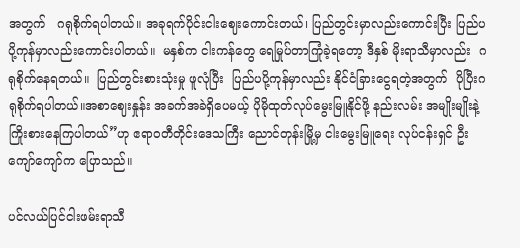အတွက်   ဂရုစိုက်ရပါတယ်။ အခုရက်ပိုင်းငါးဈေးကောင်းတယ်၊ ပြည်တွင်းမှာလည်းကောင်းပြီး ပြည်ပပို့ကုန်မှာလည်းကောင်းပါတယ်။  မနှစ်က ငါးကန်တွေ ရေမြုပ်တာကြုံခဲ့ရတော့ ဒီနှစ် မိုးရာသီမှာလည်း  ဂရုစိုက်နေရတယ်။  ပြည်တွင်းစားသုံးမှု ဖူလုံပြီး  ပြည်ပပို့ကုန်မှာလည်း နိုင်ငံခြားငွေရတဲ့အတွက်  ပိုပြီးဂရုစိုက်ရပါတယ်။အစာဈေးနှုန်း အခက်အခဲရှိပေမယ့် ပိုမိုထုတ်လုပ်မွေးမြူနိုင်ဖို့ နည်းလမ်း အမျိုးမျိုးနဲ့   ကြိုးစားနေကြပါတယ်”ဟု ဧရာဝတီတိုင်းဒေသကြီး ညောင်တုန်းမြို့မှ ငါးမွေးမြူရေး လုပ်ငန်းရှင် ဦးကျော်ကျော်က ပြောသည်။

ပင်လယ်ပြင်ငါးဖမ်းရာသီ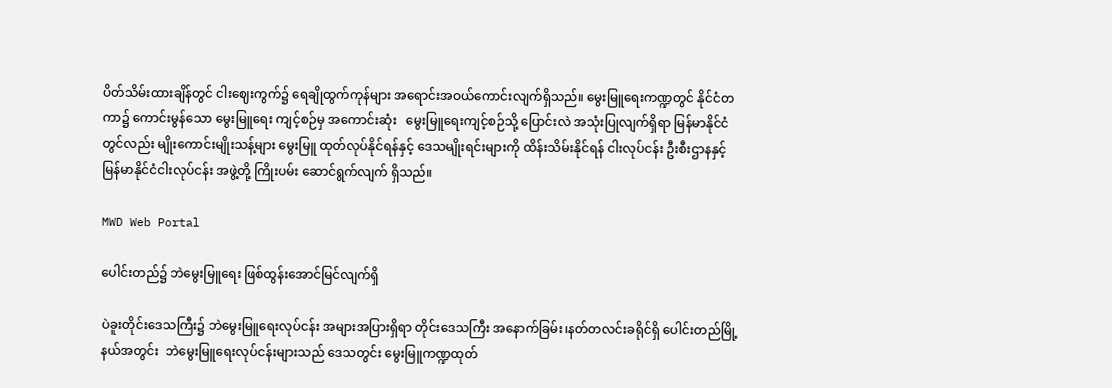ပိတ်သိမ်းထားချိန်တွင် ငါးဈေးကွက်၌ ရေချိုထွက်ကုန်များ အရောင်းအဝယ်ကောင်းလျက်ရှိသည်။ မွေးမြူရေးကဏ္ဍတွင် နိုင်ငံတကာ၌ ကောင်းမွန်သော မွေးမြူရေး ကျင့်စဉ်မှ အကောင်းဆုံး   မွေးမြူရေးကျင့်စဉ်သို့ ပြောင်းလဲ အသုံးပြုလျက်ရှိရာ မြန်မာနိုင်ငံတွင်လည်း မျိုးကောင်းမျိုးသန့်များ မွေးမြူ ထုတ်လုပ်နိုင်ရန်နှင့် ဒေသမျိုးရင်းများကို ထိန်းသိမ်းနိုင်ရန် ငါးလုပ်ငန်း ဦးစီးဌာနနှင့် မြန်မာနိုင်ငံငါးလုပ်ငန်း အဖွဲ့တို့ ကြိုးပမ်း ဆောင်ရွက်လျက် ရှိသည်။

MWD Web Portal

ပေါင်းတည်၌ ဘဲမွေးမြူရေး ဖြစ်ထွန်းအောင်မြင်လျက်ရှိ

ပဲခူးတိုင်းဒေသကြီး၌ ဘဲမွေးမြူရေးလုပ်ငန်း အများအပြားရှိရာ တိုင်းဒေသကြီး အနောက်ခြမ်း၊နတ်တလင်းခရိုင်ရှိ ပေါင်းတည်မြို့နယ်အတွင်း  ဘဲမွေးမြူရေးလုပ်ငန်းများသည် ဒေသတွင်း မွေးမြူကဏ္ဍထုတ်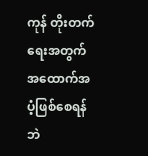ကုန် တိုးတက်ရေးအတွက် အထောက်အပံ့ဖြစ်စေရန် ဘဲ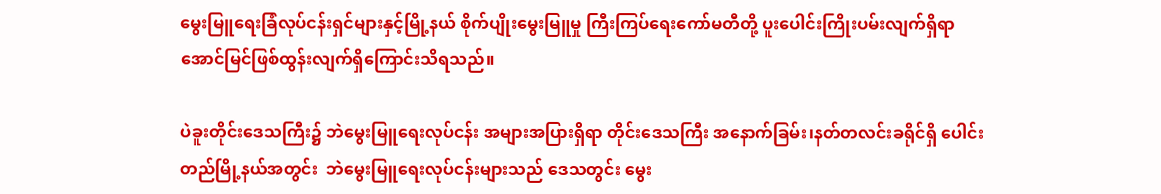မွေးမြူရေးခြံလုပ်ငန်းရှင်များနှင့်မြို့နယ် စိုက်ပျိုးမွေးမြူမှု ကြီးကြပ်ရေးကော်မတီတို့ ပူးပေါင်းကြိုးပမ်းလျက်ရှိရာ အောင်မြင်ဖြစ်ထွန်းလျက်ရှိကြောင်းသိရသည်။

ပဲခူးတိုင်းဒေသကြီး၌ ဘဲမွေးမြူရေးလုပ်ငန်း အများအပြားရှိရာ တိုင်းဒေသကြီး အနောက်ခြမ်း၊နတ်တလင်းခရိုင်ရှိ ပေါင်းတည်မြို့နယ်အတွင်း  ဘဲမွေးမြူရေးလုပ်ငန်းများသည် ဒေသတွင်း မွေး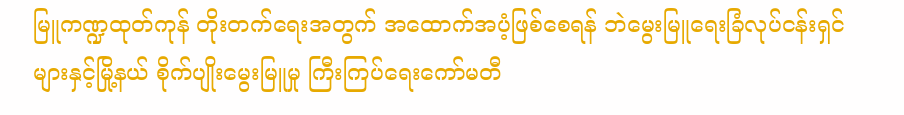မြူကဏ္ဍထုတ်ကုန် တိုးတက်ရေးအတွက် အထောက်အပံ့ဖြစ်စေရန် ဘဲမွေးမြူရေးခြံလုပ်ငန်းရှင်များနှင့်မြို့နယ် စိုက်ပျိုးမွေးမြူမှု ကြီးကြပ်ရေးကော်မတီ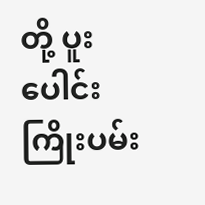တို့ ပူးပေါင်းကြိုးပမ်း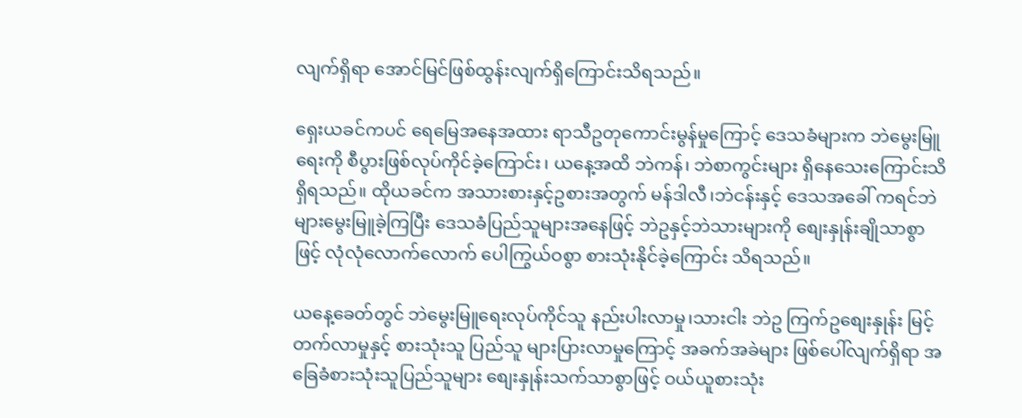လျက်ရှိရာ အောင်မြင်ဖြစ်ထွန်းလျက်ရှိကြောင်းသိရသည်။

ရှေးယခင်ကပင် ရေမြေအနေအထား ရာသီဥတုကောင်းမွန်မှုကြောင့် ဒေသခံများက ဘဲမွေးမြူရေးကို စီပွားဖြစ်လုပ်ကိုင်ခဲ့ကြောင်း၊ ယနေ့အထိ ဘဲကန်၊ ဘဲစာကွင်းများ ရှိနေသေးကြောင်းသိရှိရသည်။ ထိုယခင်က အသားစားနှင့်ဥစားအတွက် မန်ဒါလီ၊ဘဲငန်းနှင့် ဒေသအခေါ် ကရင်ဘဲများမွေးမြူခဲ့ကြပြီး ဒေသခံပြည်သူများအနေဖြင့် ဘဲဥနှင့်ဘဲသားများကို စျေးနှုန်းချိုသာစွာဖြင့် လုံလုံလောက်လောက် ပေါကြွယ်ဝစွာ စားသုံးနိုင်ခဲ့ကြောင်း သိရသည်။

ယနေ့ခေတ်တွင် ဘဲမွေးမြူရေးလုပ်ကိုင်သူ နည်းပါးလာမှု၊သားငါး ဘဲဥ ကြက်ဥစျေးနှုန်း မြင့်တက်လာမှုနှင့် စားသုံးသူ ပြည်သူ များပြားလာမှုကြောင့် အခက်အခဲများ ဖြစ်ပေါ်လျက်ရှိရာ အခြေခံစားသုံးသူပြည်သူများ စျေးနှုန်းသက်သာစွာဖြင့် ဝယ်ယူစားသုံး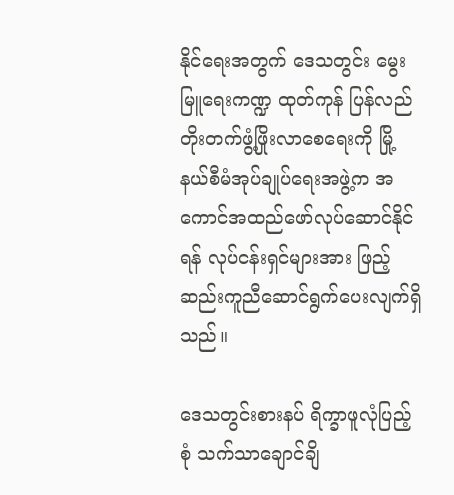နိုင်ရေးအတွက် ဒေသတွင်း မွေးမြူရေးကဏ္ဍ ထုတ်ကုန် ပြန်လည်တိုးတက်ဖွံ့ဖြိုးလာစေရေးကို မြို့နယ်စီမံအုပ်ချုပ်ရေးအဖွဲ့က အကောင်အထည်ဖော်လုပ်ဆောင်နိုင်ရန် လုပ်ငန်းရှင်များအား ဖြည့်ဆည်းကူညီဆောင်ရွက်ပေးလျက်ရှိသည်။

ဒေသတွင်းစားနပ် ရိက္ခာဖူလုံပြည့်စုံ သက်သာချောင်ချိ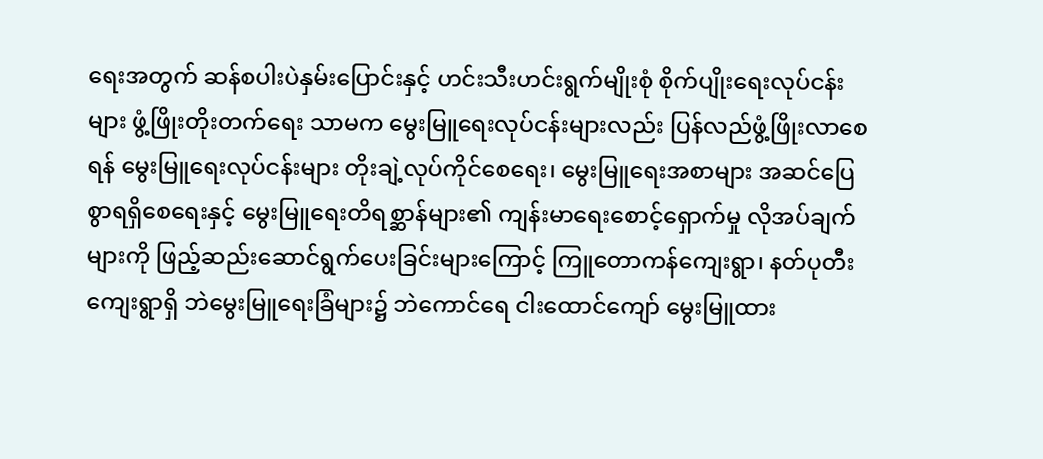ရေးအတွက် ဆန်စပါးပဲနှမ်းပြောင်းနှင့် ဟင်းသီးဟင်းရွက်မျိုးစုံ စိုက်ပျိုးရေးလုပ်ငန်းများ ဖွံ့ဖြိုးတိုးတက်ရေး သာမက မွေးမြူရေးလုပ်ငန်းများလည်း ပြန်လည်ဖွံ့ဖြိုးလာစေရန် မွေးမြူရေးလုပ်ငန်းများ တိုးချဲ့လုပ်ကိုင်စေရေး၊ မွေးမြူရေးအစာများ အဆင်ပြေစွာရရှိစေရေးနှင့် မွေးမြူရေးတိရစ္ဆာန်များ၏ ကျန်းမာရေးစောင့်ရှောက်မှု လိုအပ်ချက်များကို ဖြည့်ဆည်းဆောင်ရွက်ပေးခြင်းများကြောင့် ကြူတောကန်ကျေးရွာ၊ နတ်ပုတီးကျေးရွာရှိ ဘဲမွေးမြူရေးခြံများ၌ ဘဲကောင်ရေ ငါးထောင်ကျော် မွေးမြူထား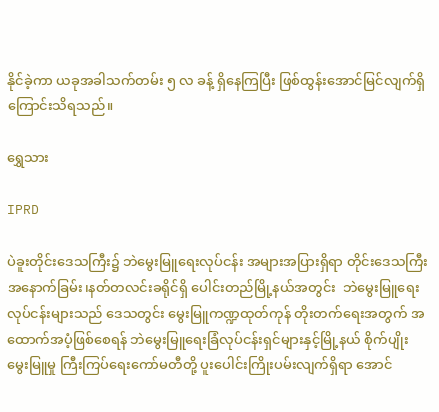နိုင်ခဲ့ကာ ယခုအခါသက်တမ်း ၅ လ ခန့် ရှိနေကြပြီး ဖြစ်ထွန်းအောင်မြင်လျက်ရှိကြောင်းသိရသည်။

ရွှေသား

IPRD

ပဲခူးတိုင်းဒေသကြီး၌ ဘဲမွေးမြူရေးလုပ်ငန်း အများအပြားရှိရာ တိုင်းဒေသကြီး အနောက်ခြမ်း၊နတ်တလင်းခရိုင်ရှိ ပေါင်းတည်မြို့နယ်အတွင်း  ဘဲမွေးမြူရေးလုပ်ငန်းများသည် ဒေသတွင်း မွေးမြူကဏ္ဍထုတ်ကုန် တိုးတက်ရေးအတွက် အထောက်အပံ့ဖြစ်စေရန် ဘဲမွေးမြူရေးခြံလုပ်ငန်းရှင်များနှင့်မြို့နယ် စိုက်ပျိုးမွေးမြူမှု ကြီးကြပ်ရေးကော်မတီတို့ ပူးပေါင်းကြိုးပမ်းလျက်ရှိရာ အောင်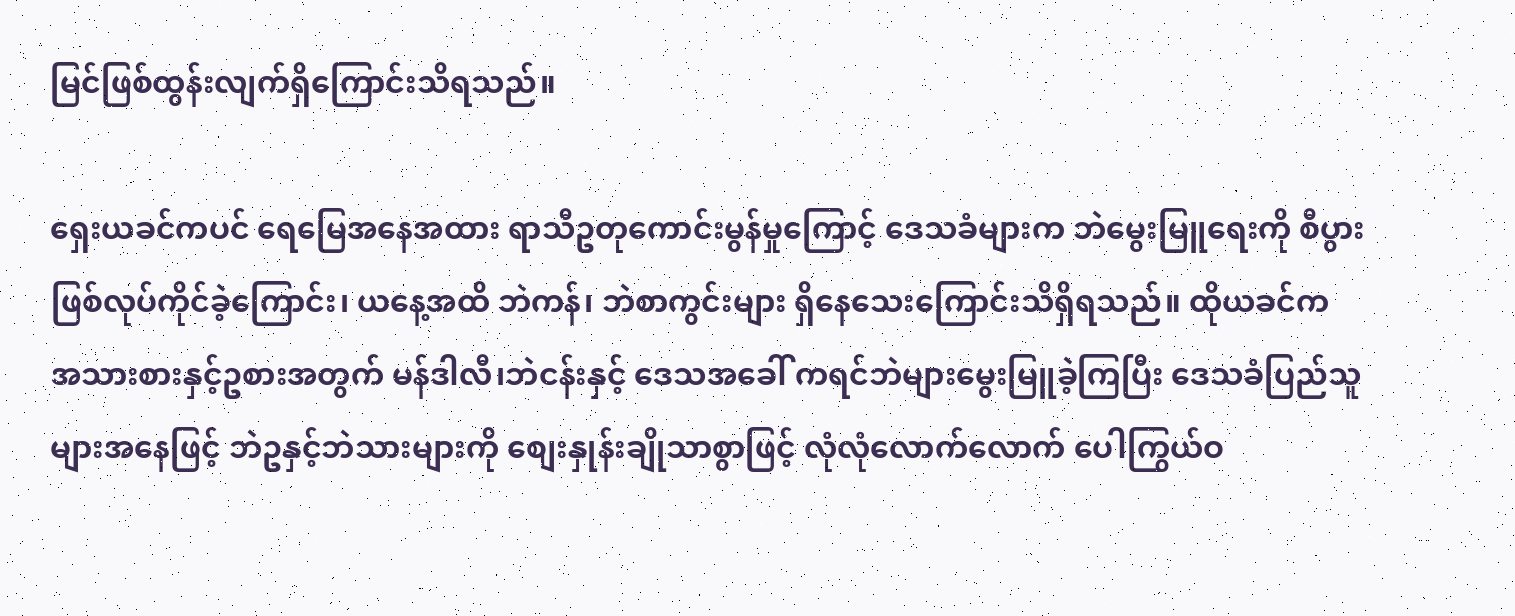မြင်ဖြစ်ထွန်းလျက်ရှိကြောင်းသိရသည်။

ရှေးယခင်ကပင် ရေမြေအနေအထား ရာသီဥတုကောင်းမွန်မှုကြောင့် ဒေသခံများက ဘဲမွေးမြူရေးကို စီပွားဖြစ်လုပ်ကိုင်ခဲ့ကြောင်း၊ ယနေ့အထိ ဘဲကန်၊ ဘဲစာကွင်းများ ရှိနေသေးကြောင်းသိရှိရသည်။ ထိုယခင်က အသားစားနှင့်ဥစားအတွက် မန်ဒါလီ၊ဘဲငန်းနှင့် ဒေသအခေါ် ကရင်ဘဲများမွေးမြူခဲ့ကြပြီး ဒေသခံပြည်သူများအနေဖြင့် ဘဲဥနှင့်ဘဲသားများကို စျေးနှုန်းချိုသာစွာဖြင့် လုံလုံလောက်လောက် ပေါကြွယ်ဝ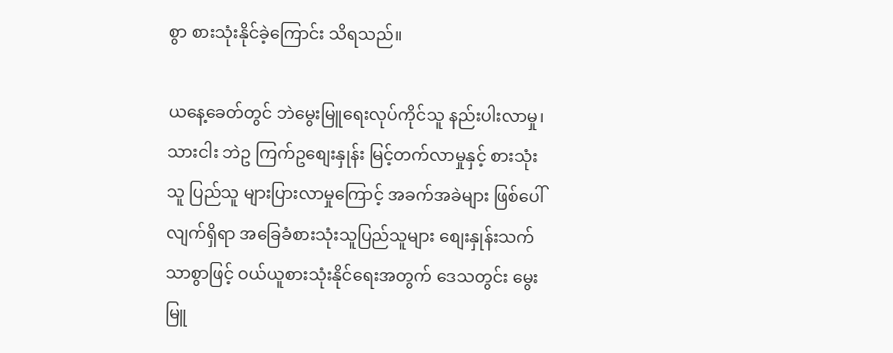စွာ စားသုံးနိုင်ခဲ့ကြောင်း သိရသည်။

ယနေ့ခေတ်တွင် ဘဲမွေးမြူရေးလုပ်ကိုင်သူ နည်းပါးလာမှု၊သားငါး ဘဲဥ ကြက်ဥစျေးနှုန်း မြင့်တက်လာမှုနှင့် စားသုံးသူ ပြည်သူ များပြားလာမှုကြောင့် အခက်အခဲများ ဖြစ်ပေါ်လျက်ရှိရာ အခြေခံစားသုံးသူပြည်သူများ စျေးနှုန်းသက်သာစွာဖြင့် ဝယ်ယူစားသုံးနိုင်ရေးအတွက် ဒေသတွင်း မွေးမြူ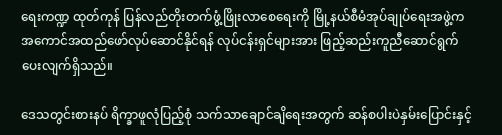ရေးကဏ္ဍ ထုတ်ကုန် ပြန်လည်တိုးတက်ဖွံ့ဖြိုးလာစေရေးကို မြို့နယ်စီမံအုပ်ချုပ်ရေးအဖွဲ့က အကောင်အထည်ဖော်လုပ်ဆောင်နိုင်ရန် လုပ်ငန်းရှင်များအား ဖြည့်ဆည်းကူညီဆောင်ရွက်ပေးလျက်ရှိသည်။

ဒေသတွင်းစားနပ် ရိက္ခာဖူလုံပြည့်စုံ သက်သာချောင်ချိရေးအတွက် ဆန်စပါးပဲနှမ်းပြောင်းနှင့်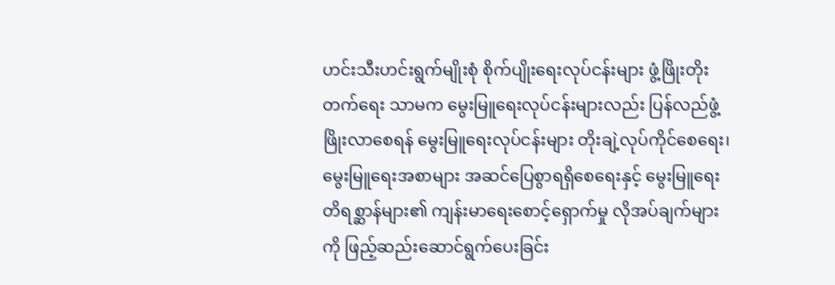ဟင်းသီးဟင်းရွက်မျိုးစုံ စိုက်ပျိုးရေးလုပ်ငန်းများ ဖွံ့ဖြိုးတိုးတက်ရေး သာမက မွေးမြူရေးလုပ်ငန်းများလည်း ပြန်လည်ဖွံ့ဖြိုးလာစေရန် မွေးမြူရေးလုပ်ငန်းများ တိုးချဲ့လုပ်ကိုင်စေရေး၊ မွေးမြူရေးအစာများ အဆင်ပြေစွာရရှိစေရေးနှင့် မွေးမြူရေးတိရစ္ဆာန်များ၏ ကျန်းမာရေးစောင့်ရှောက်မှု လိုအပ်ချက်များကို ဖြည့်ဆည်းဆောင်ရွက်ပေးခြင်း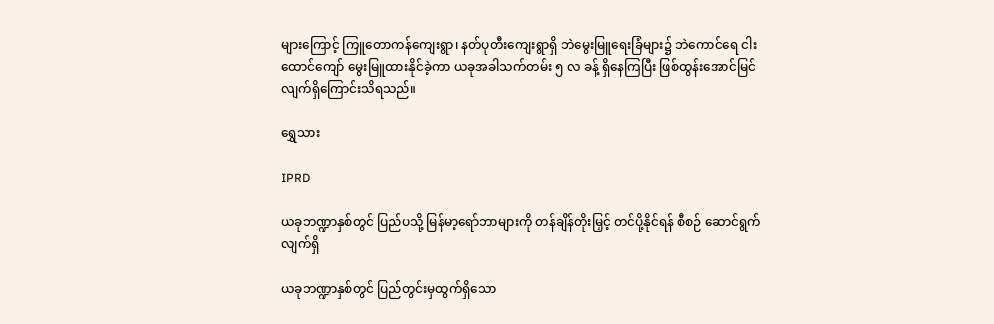များကြောင့် ကြူတောကန်ကျေးရွာ၊ နတ်ပုတီးကျေးရွာရှိ ဘဲမွေးမြူရေးခြံများ၌ ဘဲကောင်ရေ ငါးထောင်ကျော် မွေးမြူထားနိုင်ခဲ့ကာ ယခုအခါသက်တမ်း ၅ လ ခန့် ရှိနေကြပြီး ဖြစ်ထွန်းအောင်မြင်လျက်ရှိကြောင်းသိရသည်။

ရွှေသား

IPRD

ယခုဘဏ္ဍာနှစ်တွင် ပြည်ပသို့ မြန်မာ့ရော်ဘာများကို တန်ချိန်တိုးမြှင့် တင်ပို့နိုင်ရန် စီစဉ် ဆောင်ရွက်လျက်ရှိ

ယခုဘဏ္ဍာနှစ်တွင် ပြည်တွင်းမှထွက်ရှိသော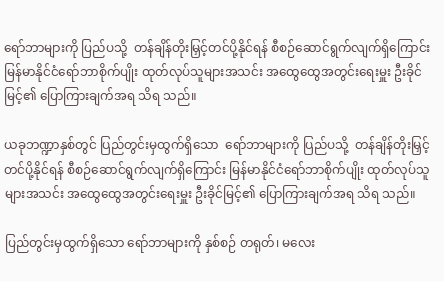ရော်ဘာများကို ပြည်ပသို့  တန်ချိန်တိုးမြှင့်တင်ပို့နိုင်ရန် စီစဉ်ဆောင်ရွက်လျက်ရှိကြောင်း မြန်မာနိုင်ငံရော်ဘာစိုက်ပျိုး ထုတ်လုပ်သူများအသင်း အထွေထွေအတွင်းရေးမှူး ဦးခိုင်မြင့်၏ ပြောကြားချက်အရ သိရ သည်။

ယခုဘဏ္ဍာနှစ်တွင် ပြည်တွင်းမှထွက်ရှိသော  ရော်ဘာများကို ပြည်ပသို့  တန်ချိန်တိုးမြှင့်တင်ပို့နိုင်ရန် စီစဉ်ဆောင်ရွက်လျက်ရှိကြောင်း မြန်မာနိုင်ငံရော်ဘာစိုက်ပျိုး ထုတ်လုပ်သူများအသင်း အထွေထွေအတွင်းရေးမှူး ဦးခိုင်မြင့်၏ ပြောကြားချက်အရ သိရ သည်။

ပြည်တွင်းမှထွက်ရှိသော ရော်ဘာများကို နှစ်စဉ် တရုတ်၊ မလေး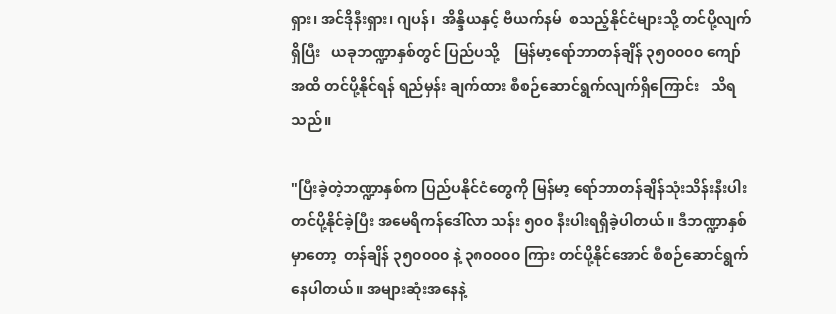ရှား၊ အင်ဒိုနီးရှား၊ ဂျပန်၊  အိန္ဒိယနှင့် ဗီယက်နမ်  စသည့်နိုင်ငံများသို့ တင်ပို့လျက်ရှိပြီး   ယခုဘဏ္ဍာနှစ်တွင် ပြည်ပသို့    မြန်မာ့ရော်ဘာတန်ချိန် ၃၅၀၀၀၀ ကျော်အထိ တင်ပို့နိုင်ရန် ရည်မှန်း ချက်ထား စီစဉ်ဆောင်ရွက်လျက်ရှိကြောင်း   သိရသည်။

"ပြီးခဲ့တဲ့ဘဏ္ဍာနှစ်က ပြည်ပနိုင်ငံတွေကို မြန်မာ့ ရော်ဘာတန်ချိန်သုံးသိန်းနီးပါး   တင်ပို့နိုင်ခဲ့ပြီး အမေရိကန်ဒေါ်လာ သန်း ၅၀၀ နီးပါးရရှိခဲ့ပါတယ်။ ဒီဘဏ္ဍာနှစ်မှာတော့  တန်ချိန် ၃၅၀၀၀၀ နဲ့ ၃၈၀၀၀၀ ကြား တင်ပို့နိုင်အောင် စီစဉ်ဆောင်ရွက်နေပါတယ်။ အများဆုံးအနေနဲ့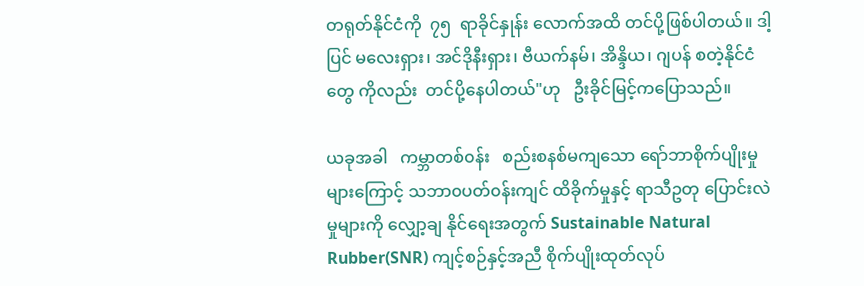တရုတ်နိုင်ငံကို  ၇၅  ရာခိုင်နှုန်း လောက်အထိ တင်ပို့ဖြစ်ပါတယ်။ ဒါ့ပြင် မလေးရှား၊ အင်ဒိုနီးရှား၊ ဗီယက်နမ်၊ အိန္ဒိယ၊ ဂျပန် စတဲ့နိုင်ငံတွေ ကိုလည်း  တင်ပို့နေပါတယ်"ဟု   ဦးခိုင်မြင့်ကပြောသည်။

ယခုအခါ   ကမ္ဘာတစ်၀န်း   စည်းစနစ်မကျသော ရော်ဘာစိုက်ပျိုးမှုများကြောင့် သဘာ၀ပတ်၀န်းကျင် ထိခိုက်မှုနှင့် ရာသီဥတု ပြောင်းလဲမှုများကို လျှော့ချ နိုင်ရေးအတွက် Sustainable Natural Rubber(SNR) ကျင့်စဉ်နှင့်အညီ စိုက်ပျိုးထုတ်လုပ်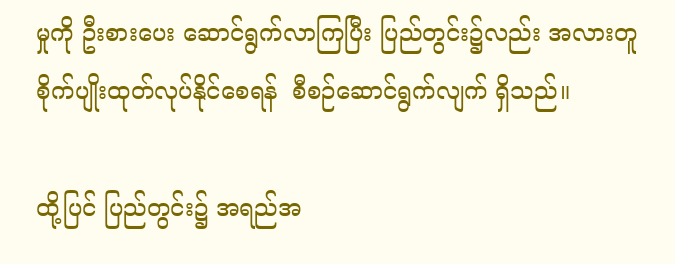မှုကို ဦးစားပေး ဆောင်ရွက်လာကြပြီး ပြည်တွင်း၌လည်း အလားတူ စိုက်ပျိုးထုတ်လုပ်နိုင်စေရန်  စီစဉ်ဆောင်ရွက်လျက် ရှိသည်။

ထို့ပြင် ပြည်တွင်း၌ အရည်အ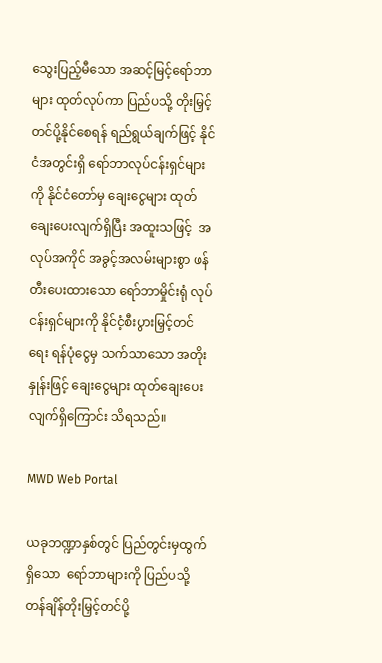သွေးပြည့်မီသော အဆင့်မြင့်ရော်ဘာများ ထုတ်လုပ်ကာ ပြည်ပသို့ တိုးမြှင့်တင်ပို့နိုင်စေရန် ရည်ရွယ်ချက်ဖြင့် နိုင်ငံအတွင်းရှိ ရော်ဘာလုပ်ငန်းရှင်များကို နိုင်ငံတော်မှ ချေးငွေများ ထုတ်ချေးပေးလျက်ရှိပြီး အထူးသဖြင့်  အလုပ်အကိုင် အခွင့်အလမ်းများစွာ ဖန်တီးပေးထားသော ရော်ဘာမှိုင်းရုံ လုပ်ငန်းရှင်များကို နိုင်ငံ့စီးပွားမြှင့်တင်ရေး ရန်ပုံငွေမှ သက်သာသော အတိုးနှုန်းဖြင့် ချေးငွေများ ထုတ်ချေးပေးလျက်ရှိကြောင်း သိရသည်။

MWD Web Portal

ယခုဘဏ္ဍာနှစ်တွင် ပြည်တွင်းမှထွက်ရှိသော  ရော်ဘာများကို ပြည်ပသို့  တန်ချိန်တိုးမြှင့်တင်ပို့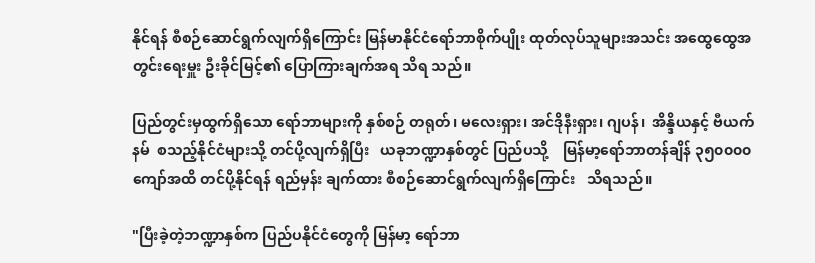နိုင်ရန် စီစဉ်ဆောင်ရွက်လျက်ရှိကြောင်း မြန်မာနိုင်ငံရော်ဘာစိုက်ပျိုး ထုတ်လုပ်သူများအသင်း အထွေထွေအတွင်းရေးမှူး ဦးခိုင်မြင့်၏ ပြောကြားချက်အရ သိရ သည်။

ပြည်တွင်းမှထွက်ရှိသော ရော်ဘာများကို နှစ်စဉ် တရုတ်၊ မလေးရှား၊ အင်ဒိုနီးရှား၊ ဂျပန်၊  အိန္ဒိယနှင့် ဗီယက်နမ်  စသည့်နိုင်ငံများသို့ တင်ပို့လျက်ရှိပြီး   ယခုဘဏ္ဍာနှစ်တွင် ပြည်ပသို့    မြန်မာ့ရော်ဘာတန်ချိန် ၃၅၀၀၀၀ ကျော်အထိ တင်ပို့နိုင်ရန် ရည်မှန်း ချက်ထား စီစဉ်ဆောင်ရွက်လျက်ရှိကြောင်း   သိရသည်။

"ပြီးခဲ့တဲ့ဘဏ္ဍာနှစ်က ပြည်ပနိုင်ငံတွေကို မြန်မာ့ ရော်ဘာ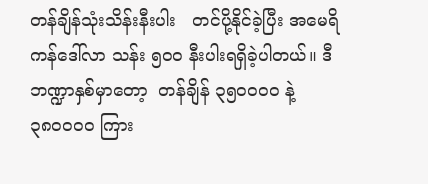တန်ချိန်သုံးသိန်းနီးပါး   တင်ပို့နိုင်ခဲ့ပြီး အမေရိကန်ဒေါ်လာ သန်း ၅၀၀ နီးပါးရရှိခဲ့ပါတယ်။ ဒီဘဏ္ဍာနှစ်မှာတော့  တန်ချိန် ၃၅၀၀၀၀ နဲ့ ၃၈၀၀၀၀ ကြား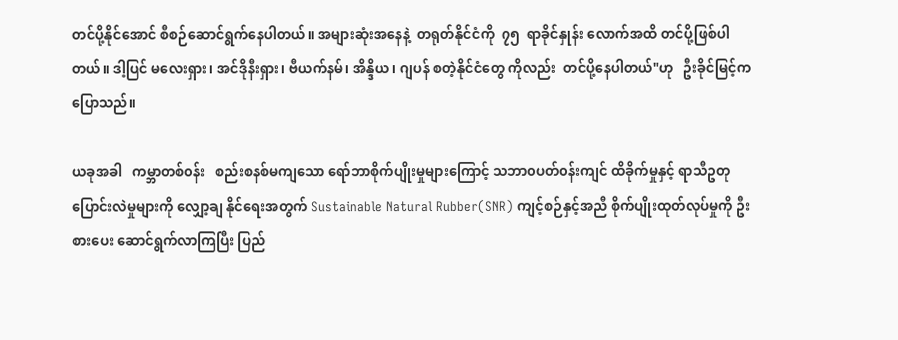တင်ပို့နိုင်အောင် စီစဉ်ဆောင်ရွက်နေပါတယ်။ အများဆုံးအနေနဲ့  တရုတ်နိုင်ငံကို  ၇၅  ရာခိုင်နှုန်း လောက်အထိ တင်ပို့ဖြစ်ပါတယ်။ ဒါ့ပြင် မလေးရှား၊ အင်ဒိုနီးရှား၊ ဗီယက်နမ်၊ အိန္ဒိယ၊ ဂျပန် စတဲ့နိုင်ငံတွေ ကိုလည်း  တင်ပို့နေပါတယ်"ဟု   ဦးခိုင်မြင့်ကပြောသည်။

ယခုအခါ   ကမ္ဘာတစ်၀န်း   စည်းစနစ်မကျသော ရော်ဘာစိုက်ပျိုးမှုများကြောင့် သဘာ၀ပတ်၀န်းကျင် ထိခိုက်မှုနှင့် ရာသီဥတု ပြောင်းလဲမှုများကို လျှော့ချ နိုင်ရေးအတွက် Sustainable Natural Rubber(SNR) ကျင့်စဉ်နှင့်အညီ စိုက်ပျိုးထုတ်လုပ်မှုကို ဦးစားပေး ဆောင်ရွက်လာကြပြီး ပြည်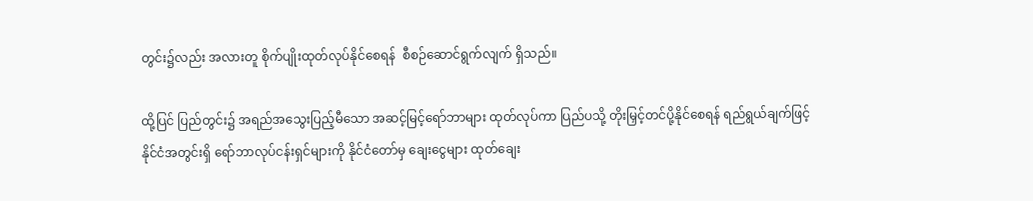တွင်း၌လည်း အလားတူ စိုက်ပျိုးထုတ်လုပ်နိုင်စေရန်  စီစဉ်ဆောင်ရွက်လျက် ရှိသည်။

ထို့ပြင် ပြည်တွင်း၌ အရည်အသွေးပြည့်မီသော အဆင့်မြင့်ရော်ဘာများ ထုတ်လုပ်ကာ ပြည်ပသို့ တိုးမြှင့်တင်ပို့နိုင်စေရန် ရည်ရွယ်ချက်ဖြင့် နိုင်ငံအတွင်းရှိ ရော်ဘာလုပ်ငန်းရှင်များကို နိုင်ငံတော်မှ ချေးငွေများ ထုတ်ချေး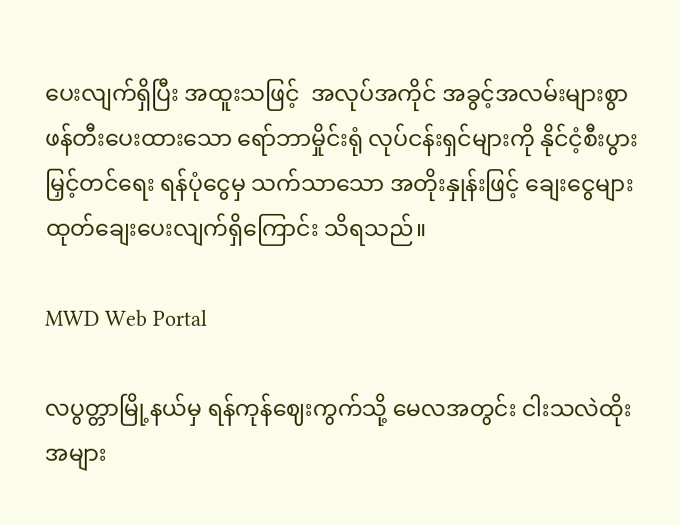ပေးလျက်ရှိပြီး အထူးသဖြင့်  အလုပ်အကိုင် အခွင့်အလမ်းများစွာ ဖန်တီးပေးထားသော ရော်ဘာမှိုင်းရုံ လုပ်ငန်းရှင်များကို နိုင်ငံ့စီးပွားမြှင့်တင်ရေး ရန်ပုံငွေမှ သက်သာသော အတိုးနှုန်းဖြင့် ချေးငွေများ ထုတ်ချေးပေးလျက်ရှိကြောင်း သိရသည်။

MWD Web Portal

လပွတ္တာမြို့နယ်မှ ရန်ကုန်ဈေးကွက်သို့ မေလအတွင်း ငါးသလဲထိုး အများ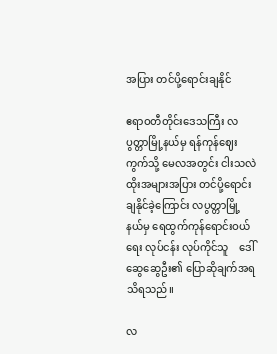အပြား တင်ပို့ရောင်းချနိုင်

ဧရာဝတီတိုင်းဒေသကြီး လပွတ္တာမြို့နယ်မှ ရန်ကုန်ဈေးကွက်သို့ မေလအတွင်း ငါးသလဲထိုးအများအပြား တင်ပို့ရောင်းချနိုင်ခဲ့ကြောင်း လပွတ္တာမြို့နယ်မှ ရေထွက်ကုန်ရောင်းဝယ်ရေး လုပ်ငန်း လုပ်ကိုင်သူ    ဒေါ်ဆွေဆွေဦး၏ ပြောဆိုချက်အရ သိရသည်။

လ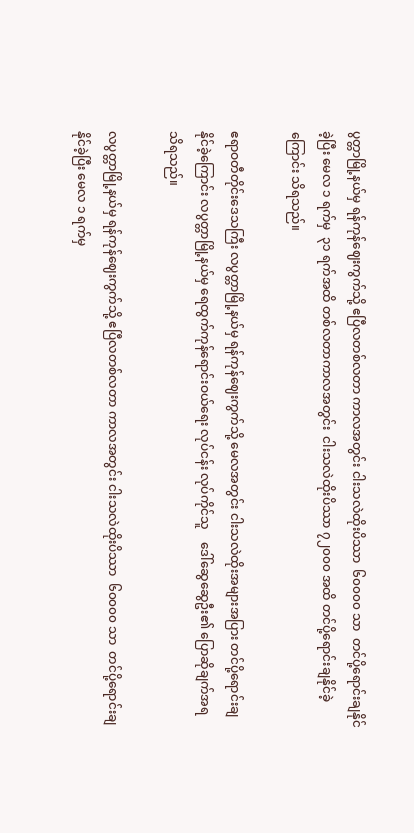ပွတ္တာမြို့နယ်မှ ရန်ကုန်ဈေးကွက်သို့ ဧပြီလတစ်လတာ ကာလအတွင်း ငါးသလဲထိုးပိဿာ  ၆၀၀၀၀ သာ  တင်ပို့ရောင်းချနိုင်ခဲ့ပြီး မေလ ၁ ရက်မှ  ၃၁ ရက်အထိ တစ်လတာကာလအတွင်း  ငါးသလဲထိုးပိဿာ ၇၂၀၀၀ အထိ တင်ပို့ရောင်းချနိုင်ခဲ့ကြောင်း သိရသည်။

ဧရာဝတီတိုင်းဒေသကြီး လပွတ္တာမြို့နယ်မှ ရန်ကုန်ဈေးကွက်သို့ မေလအတွင်း ငါးသလဲထိုးအများအပြား တင်ပို့ရောင်းချနိုင်ခဲ့ကြောင်း လပွတ္တာမြို့နယ်မှ ရေထွက်ကုန်ရောင်းဝယ်ရေး လုပ်ငန်း လုပ်ကိုင်သူ    ဒေါ်ဆွေဆွေဦး၏ ပြောဆိုချက်အရ သိရသည်။

လပွတ္တာမြို့နယ်မှ ရန်ကုန်ဈေးကွက်သို့ ဧပြီလတစ်လတာ ကာလအတွင်း ငါးသလဲထိုးပိဿာ  ၆၀၀၀၀ သာ  တင်ပို့ရောင်းချနိုင်ခဲ့ပြီး မေလ ၁ ရက်မှ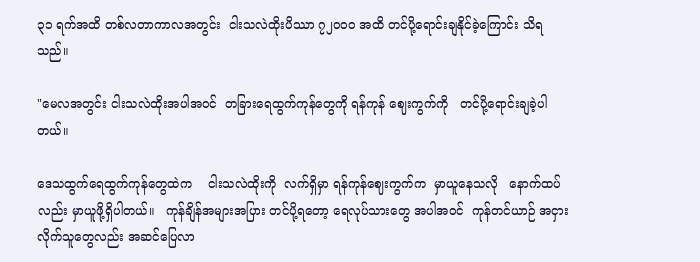၃၁ ရက်အထိ တစ်လတာကာလအတွင်း  ငါးသလဲထိုးပိဿာ ၇၂၀၀၀ အထိ တင်ပို့ရောင်းချနိုင်ခဲ့ကြောင်း သိရသည်။

"မေလအတွင်း ငါးသလဲထိုးအပါအဝင်  တခြားရေထွက်ကုန်တွေကို ရန်ကုန် ဈေးကွက်ကို   တင်ပို့ရောင်းချခဲ့ပါတယ်။

ဒေသထွက်ရေထွက်ကုန်တွေထဲက    ငါးသလဲထိုးကို  လက်ရှိမှာ ရန်ကုန်ဈေးကွက်က  မှာယူနေသလို   နောက်ထပ်လည်း မှာယူဖို့ရှိပါတယ်။   ကုန်ချိန်အများအပြား တင်ပို့ရတော့ ရေလုပ်သားတွေ အပါအဝင်  ကုန်တင်ယာဉ် အငှားလိုက်သူတွေလည်း အဆင်ပြေလာ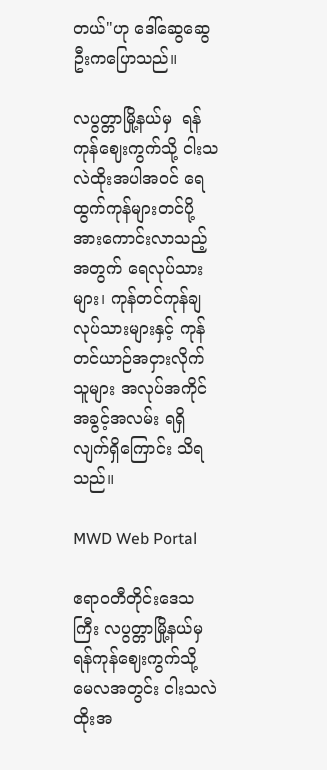တယ်"ဟု ဒေါ်ဆွေဆွေဦးကပြောသည်။

လပွတ္တာမြို့နယ်မှ  ရန်ကုန်ဈေးကွက်သို့ ငါးသလဲထိုးအပါအဝင် ရေထွက်ကုန်များတင်ပို့အားကောင်းလာသည့်အတွက် ရေလုပ်သားများ၊ ကုန်တင်ကုန်ချ လုပ်သားများနှင့် ကုန်တင်ယာဉ်အငှားလိုက်သူများ အလုပ်အကိုင် အခွင့်အလမ်း ရရှိလျက်ရှိကြောင်း သိရသည်။

MWD Web Portal

ဧရာဝတီတိုင်းဒေသကြီး လပွတ္တာမြို့နယ်မှ ရန်ကုန်ဈေးကွက်သို့ မေလအတွင်း ငါးသလဲထိုးအ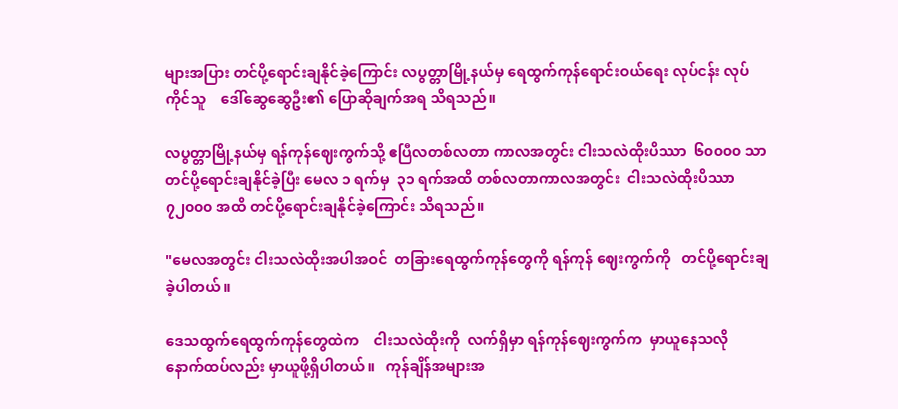များအပြား တင်ပို့ရောင်းချနိုင်ခဲ့ကြောင်း လပွတ္တာမြို့နယ်မှ ရေထွက်ကုန်ရောင်းဝယ်ရေး လုပ်ငန်း လုပ်ကိုင်သူ    ဒေါ်ဆွေဆွေဦး၏ ပြောဆိုချက်အရ သိရသည်။

လပွတ္တာမြို့နယ်မှ ရန်ကုန်ဈေးကွက်သို့ ဧပြီလတစ်လတာ ကာလအတွင်း ငါးသလဲထိုးပိဿာ  ၆၀၀၀၀ သာ  တင်ပို့ရောင်းချနိုင်ခဲ့ပြီး မေလ ၁ ရက်မှ  ၃၁ ရက်အထိ တစ်လတာကာလအတွင်း  ငါးသလဲထိုးပိဿာ ၇၂၀၀၀ အထိ တင်ပို့ရောင်းချနိုင်ခဲ့ကြောင်း သိရသည်။

"မေလအတွင်း ငါးသလဲထိုးအပါအဝင်  တခြားရေထွက်ကုန်တွေကို ရန်ကုန် ဈေးကွက်ကို   တင်ပို့ရောင်းချခဲ့ပါတယ်။

ဒေသထွက်ရေထွက်ကုန်တွေထဲက    ငါးသလဲထိုးကို  လက်ရှိမှာ ရန်ကုန်ဈေးကွက်က  မှာယူနေသလို   နောက်ထပ်လည်း မှာယူဖို့ရှိပါတယ်။   ကုန်ချိန်အများအ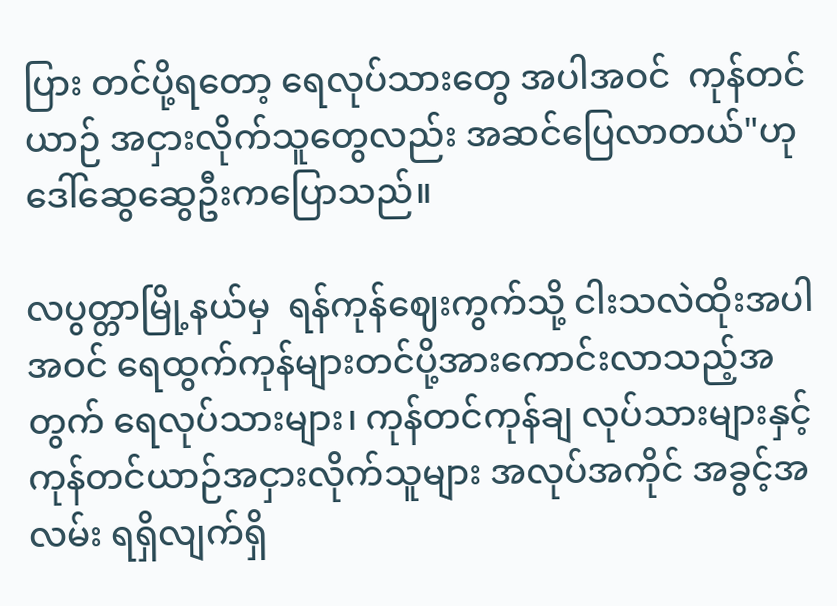ပြား တင်ပို့ရတော့ ရေလုပ်သားတွေ အပါအဝင်  ကုန်တင်ယာဉ် အငှားလိုက်သူတွေလည်း အဆင်ပြေလာတယ်"ဟု ဒေါ်ဆွေဆွေဦးကပြောသည်။

လပွတ္တာမြို့နယ်မှ  ရန်ကုန်ဈေးကွက်သို့ ငါးသလဲထိုးအပါအဝင် ရေထွက်ကုန်များတင်ပို့အားကောင်းလာသည့်အတွက် ရေလုပ်သားများ၊ ကုန်တင်ကုန်ချ လုပ်သားများနှင့် ကုန်တင်ယာဉ်အငှားလိုက်သူများ အလုပ်အကိုင် အခွင့်အလမ်း ရရှိလျက်ရှိ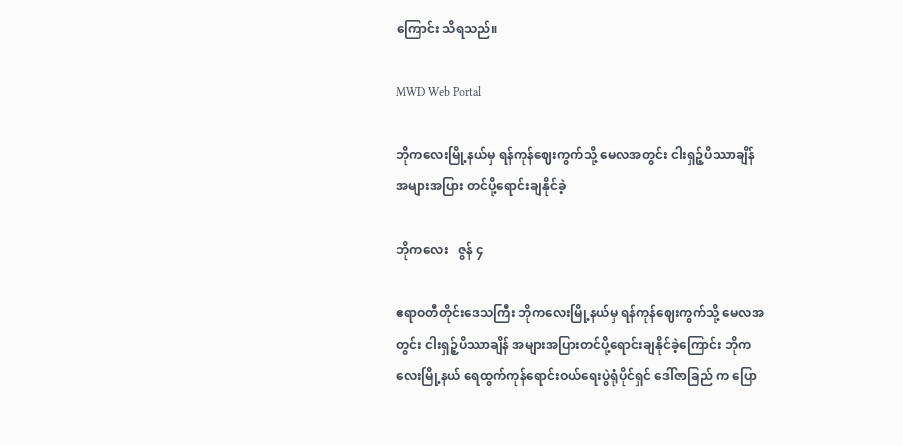ကြောင်း သိရသည်။

MWD Web Portal

ဘိုကလေးမြို့နယ်မှ ရန်ကုန်ဈေးကွက်သို့ မေလအတွင်း ငါးရှဉ့်ပိဿာချိန် အများအပြား တင်ပို့ရောင်းချနိုင်ခဲ့

ဘိုကလေး   ဇွန် ၄

ဧရာဝတီတိုင်းဒေသကြီး ဘိုကလေးမြို့နယ်မှ ရန်ကုန်ဈေးကွက်သို့ မေလအတွင်း ငါးရှဉ့်ပိဿာချိန် အများအပြားတင်ပို့ရောင်းချနိုင်ခဲ့ကြောင်း ဘိုကလေးမြို့နယ် ရေထွက်ကုန်ရောင်းဝယ်ရေးပွဲရုံပိုင်ရှင် ဒေါ်ဇာခြည် က ပြော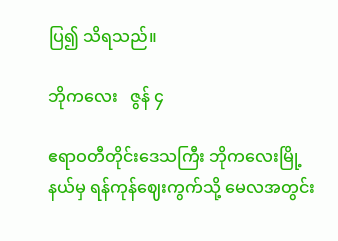ပြ၍ သိရသည်။

ဘိုကလေး   ဇွန် ၄

ဧရာဝတီတိုင်းဒေသကြီး ဘိုကလေးမြို့နယ်မှ ရန်ကုန်ဈေးကွက်သို့ မေလအတွင်း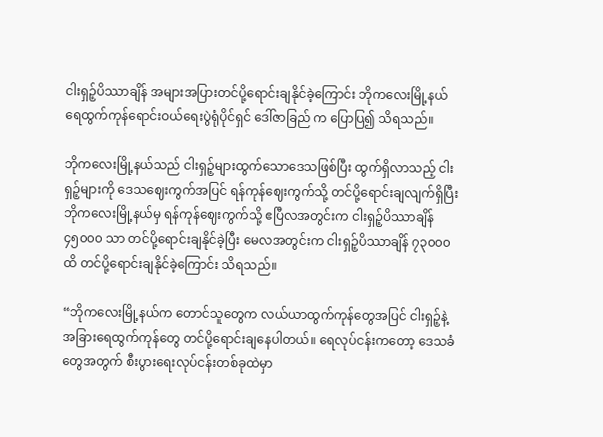ငါးရှဉ့်ပိဿာချိန် အများအပြားတင်ပို့ရောင်းချနိုင်ခဲ့ကြောင်း ဘိုကလေးမြို့နယ် ရေထွက်ကုန်ရောင်းဝယ်ရေးပွဲရုံပိုင်ရှင် ဒေါ်ဇာခြည် က ပြောပြ၍ သိရသည်။

ဘိုကလေးမြို့နယ်သည် ငါးရှဉ့်များထွက်သောဒေသဖြစ်ပြီး ထွက်ရှိလာသည့် ငါးရှဉ့်များကို ဒေသဈေးကွက်အပြင် ရန်ကုန်ဈေးကွက်သို့ တင်ပို့ရောင်းချလျက်ရှိပြီး ဘိုကလေးမြို့နယ်မှ ရန်ကုန်ဈေးကွက်သို့ ဧပြီလအတွင်းက ငါးရှဉ့်ပိဿာချိန် ၄၅၀၀၀ သာ တင်ပို့ရောင်းချနိုင်ခဲ့ပြီး မေလအတွင်းက ငါးရှဉ့်ပိဿာချိန် ၇၃၀၀၀ ထိ တင်ပို့ရောင်းချနိုင်ခဲ့ကြောင်း သိရသည်။

“ဘိုကလေးမြို့နယ်က တောင်သူတွေက လယ်ယာထွက်ကုန်တွေအပြင် ငါးရှဉ့်နဲ့ အခြားရေထွက်ကုန်တွေ တင်ပို့ရောင်းချနေပါတယ်။ ရေလုပ်ငန်းကတော့ ဒေသခံတွေအတွက် စီးပွားရေးလုပ်ငန်းတစ်ခုထဲမှာ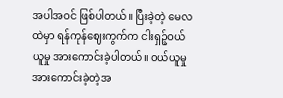အပါအဝင် ဖြစ်ပါတယ်။ ပြီးခဲ့တဲ့ မေလထဲမှာ ရန်ကုန်ဈေးကွက်က ငါးရှဉ့်ဝယ်ယူမှု အားကောင်းခဲ့ပါတယ်။ ဝယ်ယူမှုအားကောင်းခဲ့တဲ့အ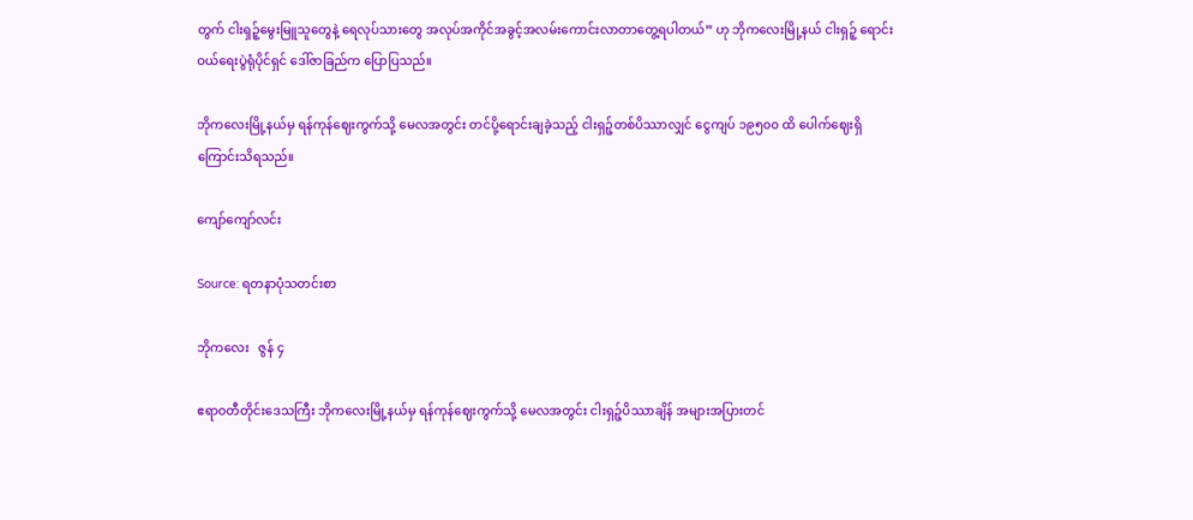တွက် ငါးရှဉ့်မွေးမြူသူတွေနဲ့ ရေလုပ်သားတွေ အလုပ်အကိုင်အခွင့်အလမ်းကောင်းလာတာတွေ့ရပါတယ်” ဟု ဘိုကလေးမြို့နယ် ငါးရှဉ့် ရောင်းဝယ်ရေးပွဲရုံပိုင်ရှင် ဒေါ်ဇာခြည်က ပြောပြသည်။

ဘိုကလေးမြို့နယ်မှ ရန်ကုန်ဈေးကွက်သို့ မေလအတွင်း တင်ပို့ရောင်းချခဲ့သည့် ငါးရှဉ့်တစ်ပိဿာလျှင် ငွေကျပ် ၁၉၅၀၀ ထိ ပေါက်ဈေးရှိကြောင်းသိရသည်။

ကျော်ကျော်လင်း

Source: ရတနာပုံသတင်းစာ

ဘိုကလေး   ဇွန် ၄

ဧရာဝတီတိုင်းဒေသကြီး ဘိုကလေးမြို့နယ်မှ ရန်ကုန်ဈေးကွက်သို့ မေလအတွင်း ငါးရှဉ့်ပိဿာချိန် အများအပြားတင်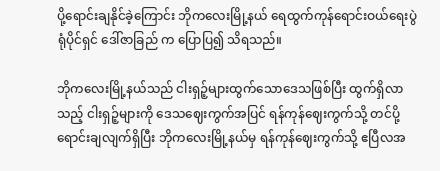ပို့ရောင်းချနိုင်ခဲ့ကြောင်း ဘိုကလေးမြို့နယ် ရေထွက်ကုန်ရောင်းဝယ်ရေးပွဲရုံပိုင်ရှင် ဒေါ်ဇာခြည် က ပြောပြ၍ သိရသည်။

ဘိုကလေးမြို့နယ်သည် ငါးရှဉ့်များထွက်သောဒေသဖြစ်ပြီး ထွက်ရှိလာသည့် ငါးရှဉ့်များကို ဒေသဈေးကွက်အပြင် ရန်ကုန်ဈေးကွက်သို့ တင်ပို့ရောင်းချလျက်ရှိပြီး ဘိုကလေးမြို့နယ်မှ ရန်ကုန်ဈေးကွက်သို့ ဧပြီလအ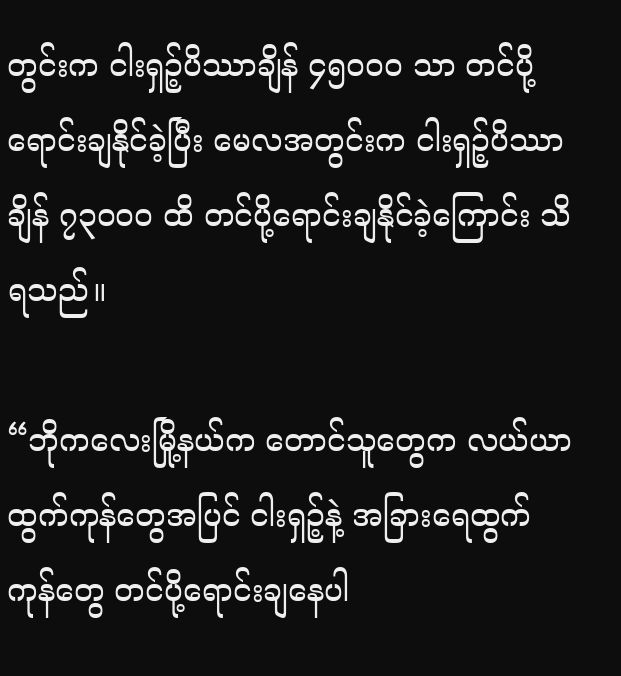တွင်းက ငါးရှဉ့်ပိဿာချိန် ၄၅၀၀၀ သာ တင်ပို့ရောင်းချနိုင်ခဲ့ပြီး မေလအတွင်းက ငါးရှဉ့်ပိဿာချိန် ၇၃၀၀၀ ထိ တင်ပို့ရောင်းချနိုင်ခဲ့ကြောင်း သိရသည်။

“ဘိုကလေးမြို့နယ်က တောင်သူတွေက လယ်ယာထွက်ကုန်တွေအပြင် ငါးရှဉ့်နဲ့ အခြားရေထွက်ကုန်တွေ တင်ပို့ရောင်းချနေပါ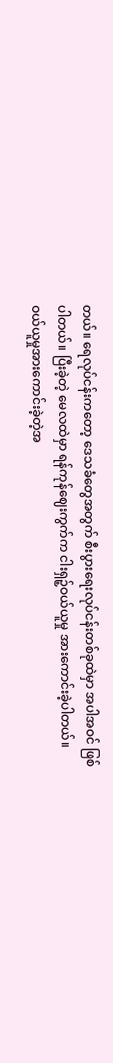တယ်။ ရေလုပ်ငန်းကတော့ ဒေသခံတွေအတွက် စီးပွားရေးလုပ်ငန်းတစ်ခုထဲမှာ အပါအဝင် ဖြစ်ပါတယ်။ ပြီးခဲ့တဲ့ မေလထဲမှာ ရန်ကုန်ဈေးကွက်က ငါးရှဉ့်ဝယ်ယူမှု အားကောင်းခဲ့ပါတယ်။ ဝယ်ယူမှုအားကောင်းခဲ့တဲ့အ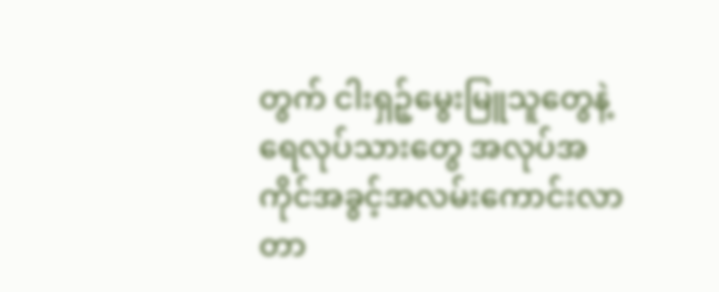တွက် ငါးရှဉ့်မွေးမြူသူတွေနဲ့ ရေလုပ်သားတွေ အလုပ်အကိုင်အခွင့်အလမ်းကောင်းလာတာ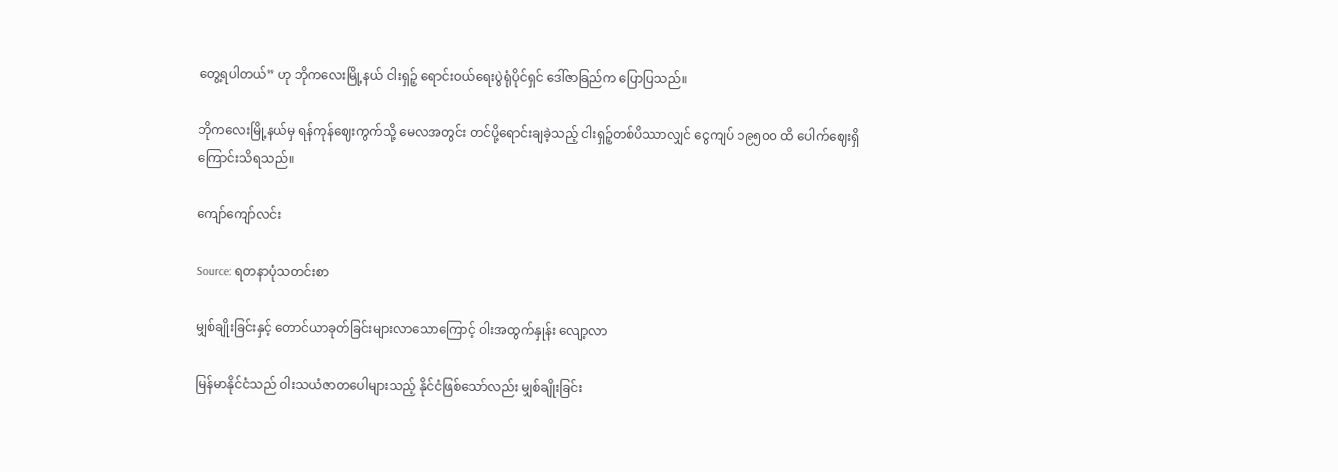တွေ့ရပါတယ်” ဟု ဘိုကလေးမြို့နယ် ငါးရှဉ့် ရောင်းဝယ်ရေးပွဲရုံပိုင်ရှင် ဒေါ်ဇာခြည်က ပြောပြသည်။

ဘိုကလေးမြို့နယ်မှ ရန်ကုန်ဈေးကွက်သို့ မေလအတွင်း တင်ပို့ရောင်းချခဲ့သည့် ငါးရှဉ့်တစ်ပိဿာလျှင် ငွေကျပ် ၁၉၅၀၀ ထိ ပေါက်ဈေးရှိကြောင်းသိရသည်။

ကျော်ကျော်လင်း

Source: ရတနာပုံသတင်းစာ

မျှစ်ချိုးခြင်းနှင့် တောင်ယာခုတ်ခြင်းများလာသောကြောင့် ဝါးအထွက်နှုန်း လျော့လာ

မြန်မာနိုင်ငံသည် ဝါးသယံဇာတပေါများသည့် နိုင်ငံဖြစ်သော်လည်း မျှစ်ချိုးခြင်း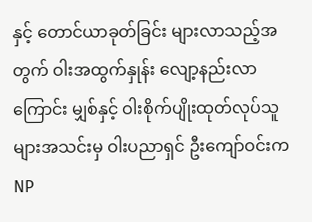နှင့် တောင်ယာခုတ်ခြင်း များလာသည့်အတွက် ဝါးအထွက်နှုန်း လျော့နည်းလာကြောင်း မျှစ်နှင့် ဝါးစိုက်ပျိုးထုတ်လုပ်သူများအသင်းမှ ဝါးပညာရှင် ဦးကျော်ဝင်းက NP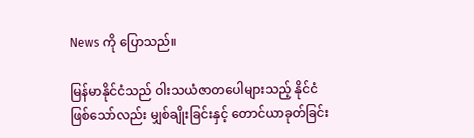News ကို ပြောသည်။

မြန်မာနိုင်ငံသည် ဝါးသယံဇာတပေါများသည့် နိုင်ငံဖြစ်သော်လည်း မျှစ်ချိုးခြင်းနှင့် တောင်ယာခုတ်ခြင်း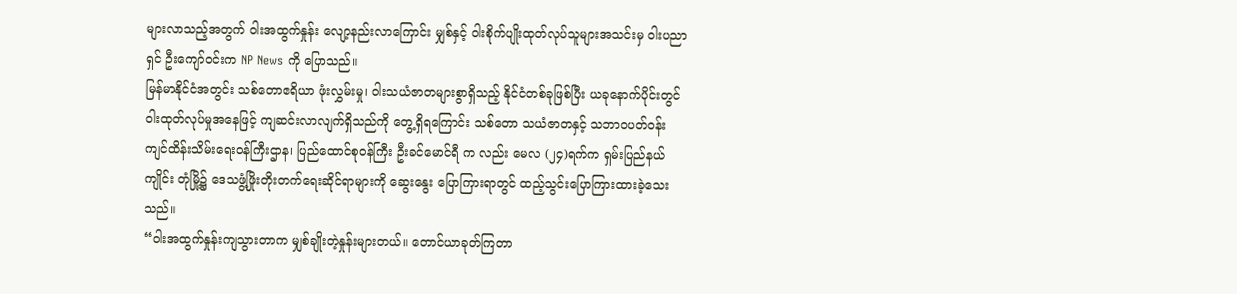များလာသည့်အတွက် ဝါးအထွက်နှုန်း လျော့နည်းလာကြောင်း မျှစ်နှင့် ဝါးစိုက်ပျိုးထုတ်လုပ်သူများအသင်းမှ ဝါးပညာရှင် ဦးကျော်ဝင်းက NP News ကို ပြောသည်။
မြန်မာနိုင်ငံအတွင်း သစ်တောဧရိယာ ဖုံးလွှမ်းမှု၊ ဝါးသယံဇာတများစွာရှိသည့် နိုင်ငံတစ်ခုဖြစ်ပြီး ယခုနောက်ပိုင်းတွင် ဝါးထုတ်လုပ်မှုအနေဖြင့် ကျဆင်းလာလျက်ရှိသည်ကို တွေ့ရှိရကြောင်း သစ်တော သယံဇာတနှင့် သဘာဝပတ်ဝန်းကျင်ထိန်းသိမ်းရေးဝန်ကြီးဌာန၊ ပြည်ထောင်စုဝန်ကြီး ဦးခင်မောင်ရီ က လည်း မေလ (၂၄)ရက်က ရှမ်းပြည်နယ် ကျိုင်း တုံမြို့၌ ဒေသဖွံ့ဖြိုးတိုးတက်ရေးဆိုင်ရာများကို ဆွေးနွေး ပြောကြားရာတွင် ထည့်သွင်းပြောကြားထားခဲ့သေးသည်။
“ဝါးအထွက်နှုန်းကျသွားတာက မျှစ်ချိုးတဲ့နှုန်းများတယ်။ တောင်ယာခုတ်ကြတာ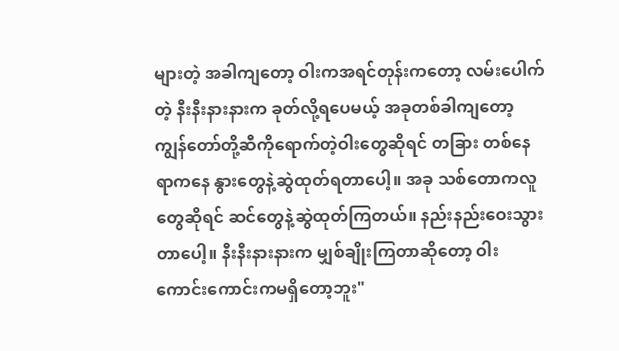များတဲ့ အခါကျတော့ ဝါးကအရင်တုန်းကတော့ လမ်းပေါက်တဲ့ နီးနီးနားနားက ခုတ်လို့ရပေမယ့် အခုတစ်ခါကျတော့ ကျွန်တော်တို့ဆီကိုရောက်တဲ့ဝါးတွေဆိုရင် တခြား တစ်နေရာကနေ နွားတွေနဲ့ဆွဲထုတ်ရတာပေါ့။ အခု သစ်တောကလူတွေဆိုရင် ဆင်တွေနဲ့ဆွဲထုတ်ကြတယ်။ နည်းနည်းဝေးသွားတာပေါ့။ နီးနီးနားနားက မျှစ်ချိုးကြတာဆိုတော့ ဝါးကောင်းကောင်းကမရှိတော့ဘူး"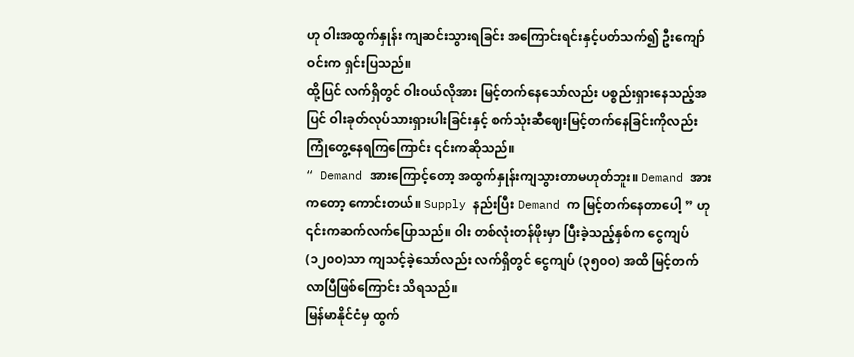ဟု ဝါးအထွက်နှုန်း ကျဆင်းသွားရခြင်း အကြောင်းရင်းနှင့်ပတ်သက်၍ ဦးကျော်ဝင်းက ရှင်းပြသည်။
ထို့ပြင် လက်ရှိတွင် ဝါးဝယ်လိုအား မြင့်တက်နေသော်လည်း ပစ္စည်းရှားနေသည့်အပြင် ဝါးခုတ်လုပ်သားရှားပါးခြင်းနှင့် စက်သုံးဆီဈေးမြင့်တက်နေခြင်းကိုလည်း ကြုံတွေ့နေရကြကြောင်း ၎င်းကဆိုသည်။
“ Demand အားကြောင့်တော့ အထွက်နှုန်းကျသွားတာမဟုတ်ဘူး။ Demand အားကတော့ ကောင်းတယ်။ Supply နည်းပြီး Demand က မြင့်တက်နေတာပေါ့ ” ဟု ၎င်းကဆက်လက်ပြောသည်။ ဝါး တစ်လုံးတန်ဖိုးမှာ ပြီးခဲ့သည့်နှစ်က ငွေကျပ် (၁၂၀ဝ)သာ ကျသင့်ခဲ့သော်လည်း လက်ရှိတွင် ငွေကျပ် (၃၅၀ဝ) အထိ မြင့်တက်လာပြီဖြစ်ကြောင်း သိရသည်။
မြန်မာနိုင်ငံမှ ထွက်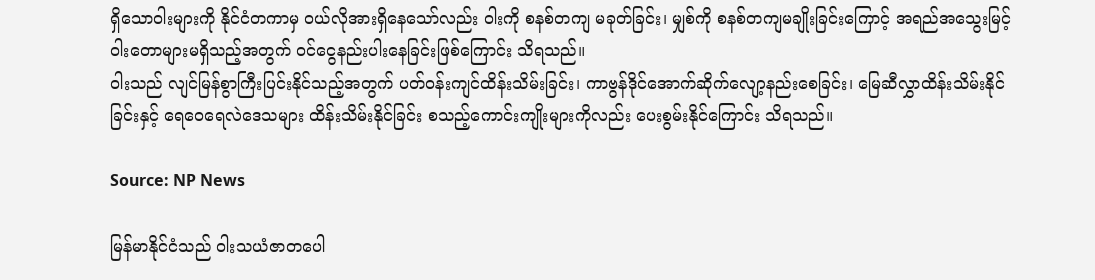ရှိသောဝါးများကို နိုင်ငံတကာမှ ဝယ်လိုအားရှိနေသော်လည်း ဝါးကို စနစ်တကျ မခုတ်ခြင်း၊ မျှစ်ကို စနစ်တကျမချိုးခြင်းကြောင့် အရည်အသွေးမြင့် ဝါးတောများမရှိသည့်အတွက် ဝင်ငွေနည်းပါးနေခြင်းဖြစ်ကြောင်း သိရသည်။
ဝါးသည် လျင်မြန်စွာကြီးပြင်းနိုင်သည့်အတွက် ပတ်ဝန်းကျင်ထိန်းသိမ်းခြင်း၊ ကာဗွန်ဒိုင်အောက်ဆိုက်လျော့နည်းစေခြင်း၊ မြေဆီလွှာထိန်းသိမ်းနိုင်ခြင်းနှင့် ရေဝေရေလဲဒေသများ ထိန်းသိမ်းနိုင်ခြင်း စသည့်ကောင်းကျိုးများကိုလည်း ပေးစွမ်းနိုင်ကြောင်း သိရသည်။

Source: NP News

မြန်မာနိုင်ငံသည် ဝါးသယံဇာတပေါ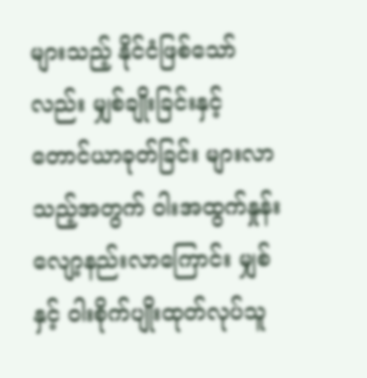များသည့် နိုင်ငံဖြစ်သော်လည်း မျှစ်ချိုးခြင်းနှင့် တောင်ယာခုတ်ခြင်း များလာသည့်အတွက် ဝါးအထွက်နှုန်း လျော့နည်းလာကြောင်း မျှစ်နှင့် ဝါးစိုက်ပျိုးထုတ်လုပ်သူ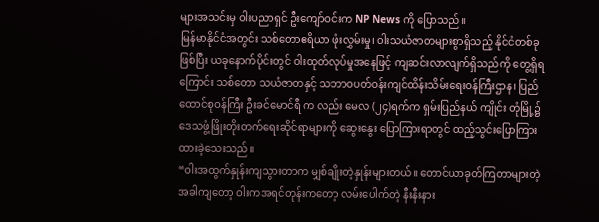များအသင်းမှ ဝါးပညာရှင် ဦးကျော်ဝင်းက NP News ကို ပြောသည်။
မြန်မာနိုင်ငံအတွင်း သစ်တောဧရိယာ ဖုံးလွှမ်းမှု၊ ဝါးသယံဇာတများစွာရှိသည့် နိုင်ငံတစ်ခုဖြစ်ပြီး ယခုနောက်ပိုင်းတွင် ဝါးထုတ်လုပ်မှုအနေဖြင့် ကျဆင်းလာလျက်ရှိသည်ကို တွေ့ရှိရကြောင်း သစ်တော သယံဇာတနှင့် သဘာဝပတ်ဝန်းကျင်ထိန်းသိမ်းရေးဝန်ကြီးဌာန၊ ပြည်ထောင်စုဝန်ကြီး ဦးခင်မောင်ရီ က လည်း မေလ (၂၄)ရက်က ရှမ်းပြည်နယ် ကျိုင်း တုံမြို့၌ ဒေသဖွံ့ဖြိုးတိုးတက်ရေးဆိုင်ရာများကို ဆွေးနွေး ပြောကြားရာတွင် ထည့်သွင်းပြောကြားထားခဲ့သေးသည်။
“ဝါးအထွက်နှုန်းကျသွားတာက မျှစ်ချိုးတဲ့နှုန်းများတယ်။ တောင်ယာခုတ်ကြတာများတဲ့ အခါကျတော့ ဝါးကအရင်တုန်းကတော့ လမ်းပေါက်တဲ့ နီးနီးနား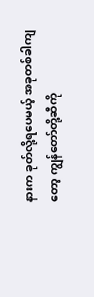နားက ခုတ်လို့ရပေမယ့် အခုတစ်ခါကျတော့ ကျွန်တော်တို့ဆီကို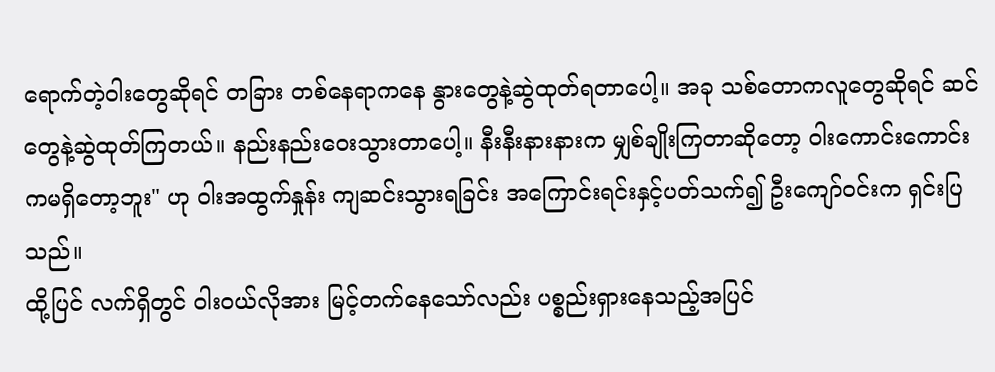ရောက်တဲ့ဝါးတွေဆိုရင် တခြား တစ်နေရာကနေ နွားတွေနဲ့ဆွဲထုတ်ရတာပေါ့။ အခု သစ်တောကလူတွေဆိုရင် ဆင်တွေနဲ့ဆွဲထုတ်ကြတယ်။ နည်းနည်းဝေးသွားတာပေါ့။ နီးနီးနားနားက မျှစ်ချိုးကြတာဆိုတော့ ဝါးကောင်းကောင်းကမရှိတော့ဘူး" ဟု ဝါးအထွက်နှုန်း ကျဆင်းသွားရခြင်း အကြောင်းရင်းနှင့်ပတ်သက်၍ ဦးကျော်ဝင်းက ရှင်းပြသည်။
ထို့ပြင် လက်ရှိတွင် ဝါးဝယ်လိုအား မြင့်တက်နေသော်လည်း ပစ္စည်းရှားနေသည့်အပြင်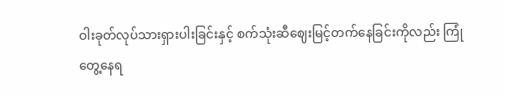ဝါးခုတ်လုပ်သားရှားပါးခြင်းနှင့် စက်သုံးဆီဈေးမြင့်တက်နေခြင်းကိုလည်း ကြုံတွေ့နေရ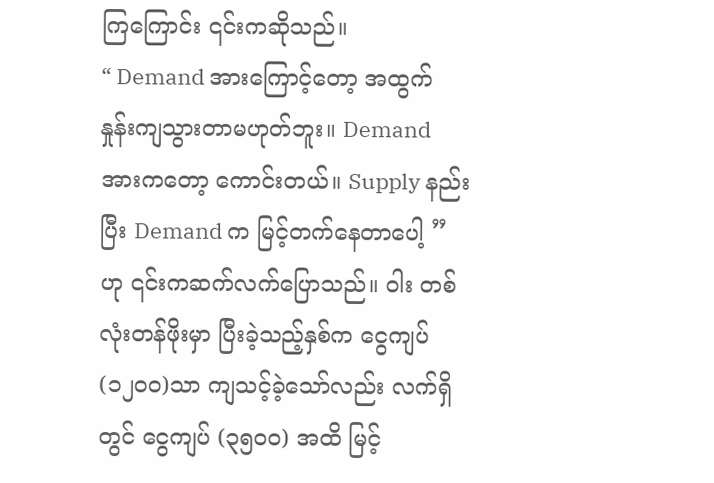ကြကြောင်း ၎င်းကဆိုသည်။
“ Demand အားကြောင့်တော့ အထွက်နှုန်းကျသွားတာမဟုတ်ဘူး။ Demand အားကတော့ ကောင်းတယ်။ Supply နည်းပြီး Demand က မြင့်တက်နေတာပေါ့ ” ဟု ၎င်းကဆက်လက်ပြောသည်။ ဝါး တစ်လုံးတန်ဖိုးမှာ ပြီးခဲ့သည့်နှစ်က ငွေကျပ် (၁၂၀ဝ)သာ ကျသင့်ခဲ့သော်လည်း လက်ရှိတွင် ငွေကျပ် (၃၅၀ဝ) အထိ မြင့်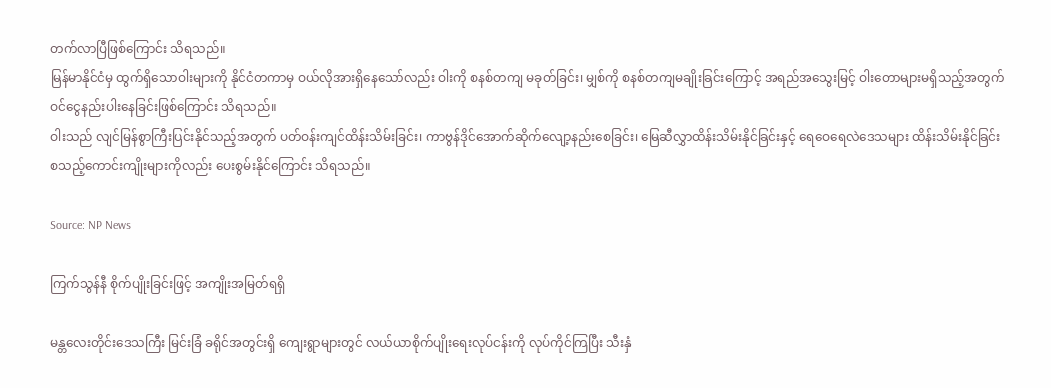တက်လာပြီဖြစ်ကြောင်း သိရသည်။
မြန်မာနိုင်ငံမှ ထွက်ရှိသောဝါးများကို နိုင်ငံတကာမှ ဝယ်လိုအားရှိနေသော်လည်း ဝါးကို စနစ်တကျ မခုတ်ခြင်း၊ မျှစ်ကို စနစ်တကျမချိုးခြင်းကြောင့် အရည်အသွေးမြင့် ဝါးတောများမရှိသည့်အတွက် ဝင်ငွေနည်းပါးနေခြင်းဖြစ်ကြောင်း သိရသည်။
ဝါးသည် လျင်မြန်စွာကြီးပြင်းနိုင်သည့်အတွက် ပတ်ဝန်းကျင်ထိန်းသိမ်းခြင်း၊ ကာဗွန်ဒိုင်အောက်ဆိုက်လျော့နည်းစေခြင်း၊ မြေဆီလွှာထိန်းသိမ်းနိုင်ခြင်းနှင့် ရေဝေရေလဲဒေသများ ထိန်းသိမ်းနိုင်ခြင်း စသည့်ကောင်းကျိုးများကိုလည်း ပေးစွမ်းနိုင်ကြောင်း သိရသည်။

Source: NP News

ကြက်သွန်နီ စိုက်ပျိုးခြင်းဖြင့် အကျိုးအမြတ်ရရှိ

မန္တလေးတိုင်းဒေသကြီး မြင်းခြံ ခရိုင်အတွင်းရှိ ကျေးရွာများတွင် လယ်ယာစိုက်ပျိုးရေးလုပ်ငန်းကို လုပ်ကိုင်ကြပြီး သီးနှံ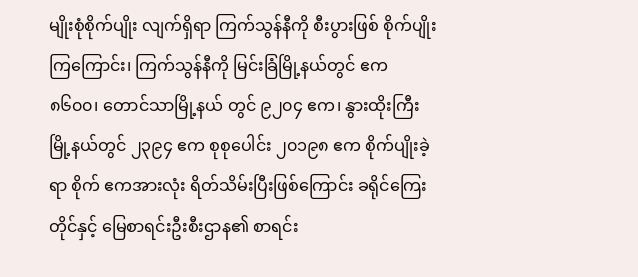မျိုးစုံစိုက်ပျိုး လျက်ရှိရာ ကြက်သွန်နီကို စီးပွားဖြစ် စိုက်ပျိုးကြကြောင်း၊ ကြက်သွန်နီကို မြင်းခြံမြို့နယ်တွင် ဧက ၈၆၀၀၊ တောင်သာမြို့နယ် တွင် ၉၂၀၄ ဧက၊ နွားထိုးကြီး မြို့နယ်တွင် ၂၃၉၄ ဧက စုစုပေါင်း ၂၀၁၉၈ ဧက စိုက်ပျိုးခဲ့ရာ စိုက် ဧကအားလုံး ရိတ်သိမ်းပြီးဖြစ်ကြောင်း ခရိုင်ကြေးတိုင်နှင့် မြေစာရင်းဦးစီးဌာန၏ စာရင်း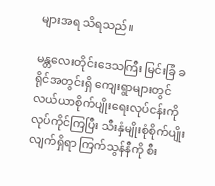များအရ သိရသည်။

မန္တလေးတိုင်းဒေသကြီး မြင်းခြံ ခရိုင်အတွင်းရှိ ကျေးရွာများတွင် လယ်ယာစိုက်ပျိုးရေးလုပ်ငန်းကို လုပ်ကိုင်ကြပြီး သီးနှံမျိုးစုံစိုက်ပျိုး လျက်ရှိရာ ကြက်သွန်နီကို စီး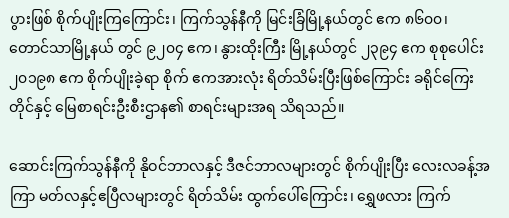ပွားဖြစ် စိုက်ပျိုးကြကြောင်း၊ ကြက်သွန်နီကို မြင်းခြံမြို့နယ်တွင် ဧက ၈၆၀၀၊ တောင်သာမြို့နယ် တွင် ၉၂၀၄ ဧက၊ နွားထိုးကြီး မြို့နယ်တွင် ၂၃၉၄ ဧက စုစုပေါင်း ၂၀၁၉၈ ဧက စိုက်ပျိုးခဲ့ရာ စိုက် ဧကအားလုံး ရိတ်သိမ်းပြီးဖြစ်ကြောင်း ခရိုင်ကြေးတိုင်နှင့် မြေစာရင်းဦးစီးဌာန၏ စာရင်းများအရ သိရသည်။

ဆောင်းကြက်သွန်နီကို နိုဝင်ဘာလနှင့် ဒီဇင်ဘာလများတွင် စိုက်ပျိုးပြီး လေးလခန့်အကြာ မတ်လနှင့်ဧပြီလများတွင် ရိတ်သိမ်း ထွက်ပေါ်ကြောင်း၊ ရွှေဖလား ကြက်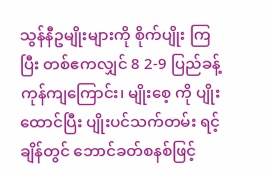သွန်နီဥမျိုးများကို စိုက်ပျိုး ကြပြီး တစ်ဧကလျှင် 8 2-9 ပြည်ခန့်ကုန်ကျကြောင်း၊ မျိုးစေ့ ကို ပျိုးထောင်ပြီး ပျိုးပင်သက်တမ်း ရင့်ချိန်တွင် ဘောင်ခတ်စနစ်ဖြင့်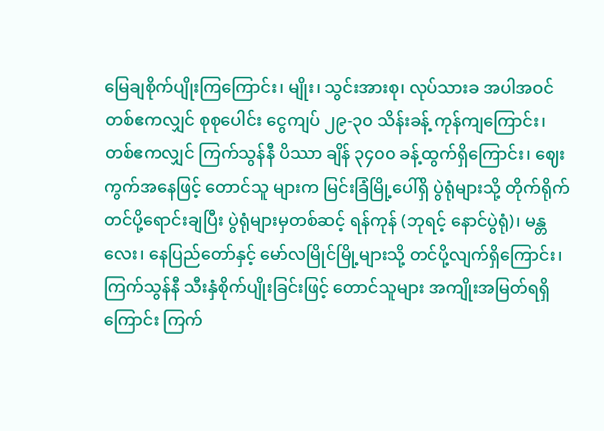မြေချစိုက်ပျိုးကြကြောင်း၊ မျိုး၊ သွင်းအားစု၊ လုပ်သားခ အပါအဝင် တစ်ဧကလျှင် စုစုပေါင်း ငွေကျပ် ၂၉-၃၀ သိန်းခန့် ကုန်ကျကြောင်း၊ တစ်ဧကလျှင် ကြက်သွန်နီ ပိဿာ ချိန် ၃၄၀၀ ခန့်ထွက်ရှိကြောင်း၊ ဈေးကွက်အနေဖြင့် တောင်သူ များက မြင်းခြံမြို့ပေါ်ရှိ ပွဲရုံများသို့ တိုက်ရိုက်တင်ပို့ရောင်းချပြီး ပွဲရုံများမှတစ်ဆင့် ရန်ကုန် (ဘုရင့် နောင်ပွဲရုံ)၊ မန္တလေး၊ နေပြည်တော်နှင့် မော်လမြိုင်မြို့များသို့ တင်ပို့လျက်ရှိကြောင်း၊ ကြက်သွန်နီ သီးနှံစိုက်ပျိုးခြင်းဖြင့် တောင်သူများ အကျိုးအမြတ်ရရှိကြောင်း ကြက်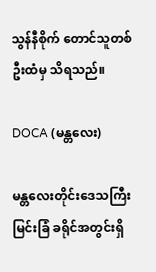သွန်နီစိုက် တောင်သူတစ်ဦးထံမှ သိရသည်။

DOCA (မန္တလေး)

မန္တလေးတိုင်းဒေသကြီး မြင်းခြံ ခရိုင်အတွင်းရှိ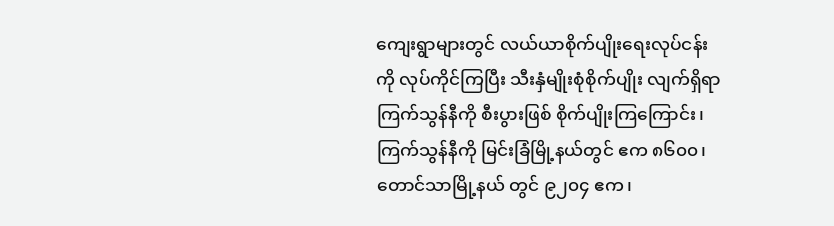ကျေးရွာများတွင် လယ်ယာစိုက်ပျိုးရေးလုပ်ငန်းကို လုပ်ကိုင်ကြပြီး သီးနှံမျိုးစုံစိုက်ပျိုး လျက်ရှိရာ ကြက်သွန်နီကို စီးပွားဖြစ် စိုက်ပျိုးကြကြောင်း၊ ကြက်သွန်နီကို မြင်းခြံမြို့နယ်တွင် ဧက ၈၆၀၀၊ တောင်သာမြို့နယ် တွင် ၉၂၀၄ ဧက၊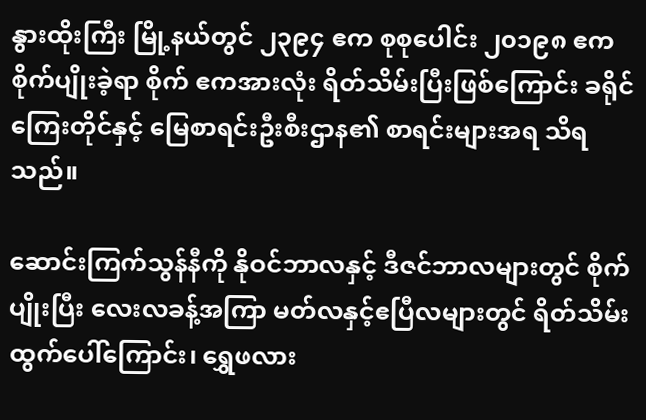နွားထိုးကြီး မြို့နယ်တွင် ၂၃၉၄ ဧက စုစုပေါင်း ၂၀၁၉၈ ဧက စိုက်ပျိုးခဲ့ရာ စိုက် ဧကအားလုံး ရိတ်သိမ်းပြီးဖြစ်ကြောင်း ခရိုင်ကြေးတိုင်နှင့် မြေစာရင်းဦးစီးဌာန၏ စာရင်းများအရ သိရသည်။

ဆောင်းကြက်သွန်နီကို နိုဝင်ဘာလနှင့် ဒီဇင်ဘာလများတွင် စိုက်ပျိုးပြီး လေးလခန့်အကြာ မတ်လနှင့်ဧပြီလများတွင် ရိတ်သိမ်း ထွက်ပေါ်ကြောင်း၊ ရွှေဖလား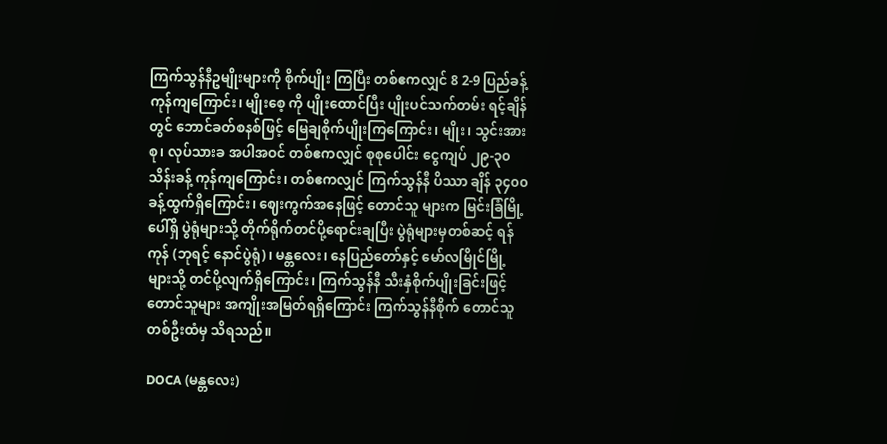ကြက်သွန်နီဥမျိုးများကို စိုက်ပျိုး ကြပြီး တစ်ဧကလျှင် 8 2-9 ပြည်ခန့်ကုန်ကျကြောင်း၊ မျိုးစေ့ ကို ပျိုးထောင်ပြီး ပျိုးပင်သက်တမ်း ရင့်ချိန်တွင် ဘောင်ခတ်စနစ်ဖြင့် မြေချစိုက်ပျိုးကြကြောင်း၊ မျိုး၊ သွင်းအားစု၊ လုပ်သားခ အပါအဝင် တစ်ဧကလျှင် စုစုပေါင်း ငွေကျပ် ၂၉-၃၀ သိန်းခန့် ကုန်ကျကြောင်း၊ တစ်ဧကလျှင် ကြက်သွန်နီ ပိဿာ ချိန် ၃၄၀၀ ခန့်ထွက်ရှိကြောင်း၊ ဈေးကွက်အနေဖြင့် တောင်သူ များက မြင်းခြံမြို့ပေါ်ရှိ ပွဲရုံများသို့ တိုက်ရိုက်တင်ပို့ရောင်းချပြီး ပွဲရုံများမှတစ်ဆင့် ရန်ကုန် (ဘုရင့် နောင်ပွဲရုံ)၊ မန္တလေး၊ နေပြည်တော်နှင့် မော်လမြိုင်မြို့များသို့ တင်ပို့လျက်ရှိကြောင်း၊ ကြက်သွန်နီ သီးနှံစိုက်ပျိုးခြင်းဖြင့် တောင်သူများ အကျိုးအမြတ်ရရှိကြောင်း ကြက်သွန်နီစိုက် တောင်သူတစ်ဦးထံမှ သိရသည်။

DOCA (မန္တလေး)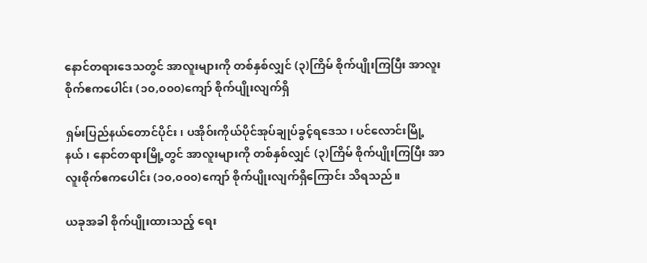နောင်တရားဒေသတွင် အာလူးများကို တစ်နှစ်လျှင် (၃)ကြိမ် စိုက်ပျိုးကြပြီး အာလူးစိုက်ဧကပေါင်း (၁၀,၀၀၀)ကျော် စိုက်ပျိုးလျက်ရှိ

ရှမ်းပြည်နယ်တောင်ပိုင်း၊ ပအိုဝ်းကိုယ်ပိုင်အုပ်ချုပ်ခွင့်ရဒေသ၊ ပင်လောင်းမြို့နယ်၊ နောင်တရားမြို့တွင် အာလူးများကို တစ်နှစ်လျှင် (၃)ကြိမ် စိုက်ပျိုးကြပြီး အာလူးစိုက်ဧကပေါင်း (၁၀,၀၀၀)ကျော် စိုက်ပျိုးလျက်ရှိကြောင်း သိရသည်။

ယခုအခါ စိုက်ပျိုးထားသည့် ရေး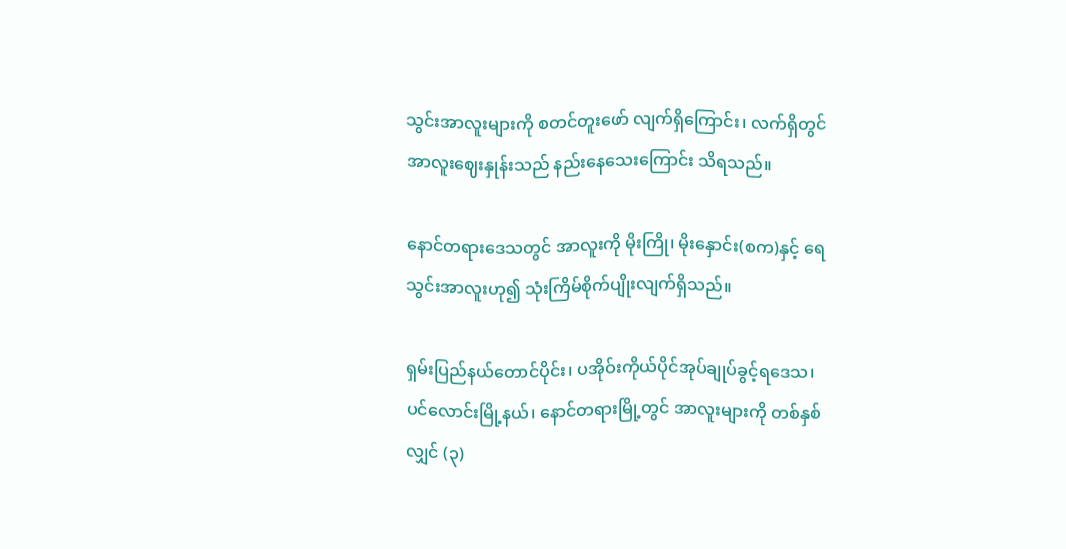သွင်းအာလူးများကို စတင်တူးဖော် လျက်ရှိကြောင်း၊ လက်ရှိတွင်အာလူးဈေးနှုန်းသည် နည်းနေသေးကြောင်း သိရသည်။

နောင်တရားဒေသတွင် အာလူးကို မိုးကြို၊ မိုးနှောင်း(စက)နှင့် ရေသွင်းအာလူးဟု၍ သုံးကြိမ်စိုက်ပျိုးလျက်ရှိသည်။

ရှမ်းပြည်နယ်တောင်ပိုင်း၊ ပအိုဝ်းကိုယ်ပိုင်အုပ်ချုပ်ခွင့်ရဒေသ၊ ပင်လောင်းမြို့နယ်၊ နောင်တရားမြို့တွင် အာလူးများကို တစ်နှစ်လျှင် (၃)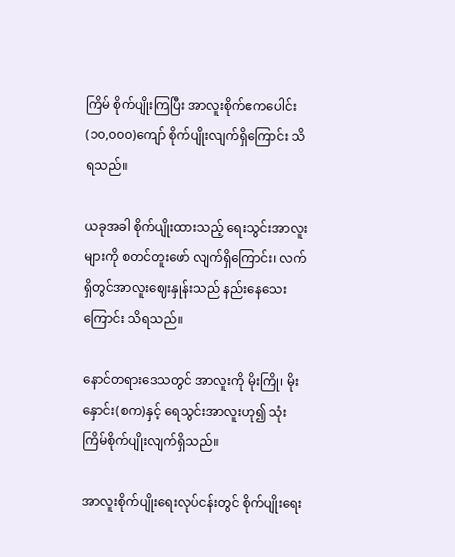ကြိမ် စိုက်ပျိုးကြပြီး အာလူးစိုက်ဧကပေါင်း (၁၀,၀၀၀)ကျော် စိုက်ပျိုးလျက်ရှိကြောင်း သိရသည်။

ယခုအခါ စိုက်ပျိုးထားသည့် ရေးသွင်းအာလူးများကို စတင်တူးဖော် လျက်ရှိကြောင်း၊ လက်ရှိတွင်အာလူးဈေးနှုန်းသည် နည်းနေသေးကြောင်း သိရသည်။

နောင်တရားဒေသတွင် အာလူးကို မိုးကြို၊ မိုးနှောင်း(စက)နှင့် ရေသွင်းအာလူးဟု၍ သုံးကြိမ်စိုက်ပျိုးလျက်ရှိသည်။

အာလူးစိုက်ပျိုးရေးလုပ်ငန်းတွင် စိုက်ပျိုးရေး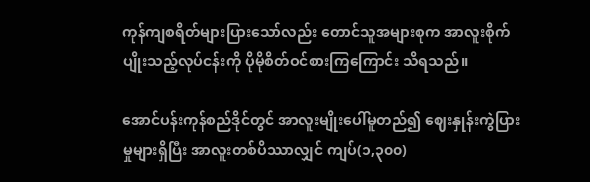ကုန်ကျစရိတ်များပြားသော်လည်း တောင်သူအများစုက အာလူးစိုက်ပျိုးသည့်လုပ်ငန်းကို ပိုမိုစိတ်ဝင်စားကြကြောင်း သိရသည်။

အောင်ပန်းကုန်စည်ဒိုင်တွင် အာလူးမျိုးပေါ်မူတည်၍ ဈေးနှုန်းကွဲပြားမှုများရှိပြီး အာလူးတစ်ပိဿာလျှင် ကျပ်(၁,၃၀၀)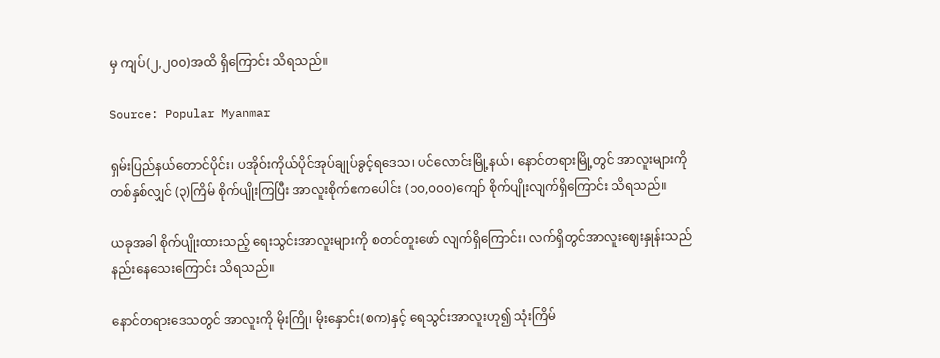မှ ကျပ်(၂,၂၀၀)အထိ ရှိကြောင်း သိရသည်။

Source: Popular Myanmar

ရှမ်းပြည်နယ်တောင်ပိုင်း၊ ပအိုဝ်းကိုယ်ပိုင်အုပ်ချုပ်ခွင့်ရဒေသ၊ ပင်လောင်းမြို့နယ်၊ နောင်တရားမြို့တွင် အာလူးများကို တစ်နှစ်လျှင် (၃)ကြိမ် စိုက်ပျိုးကြပြီး အာလူးစိုက်ဧကပေါင်း (၁၀,၀၀၀)ကျော် စိုက်ပျိုးလျက်ရှိကြောင်း သိရသည်။

ယခုအခါ စိုက်ပျိုးထားသည့် ရေးသွင်းအာလူးများကို စတင်တူးဖော် လျက်ရှိကြောင်း၊ လက်ရှိတွင်အာလူးဈေးနှုန်းသည် နည်းနေသေးကြောင်း သိရသည်။

နောင်တရားဒေသတွင် အာလူးကို မိုးကြို၊ မိုးနှောင်း(စက)နှင့် ရေသွင်းအာလူးဟု၍ သုံးကြိမ်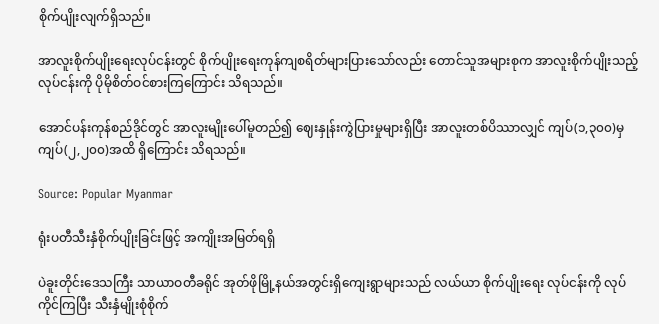စိုက်ပျိုးလျက်ရှိသည်။

အာလူးစိုက်ပျိုးရေးလုပ်ငန်းတွင် စိုက်ပျိုးရေးကုန်ကျစရိတ်များပြားသော်လည်း တောင်သူအများစုက အာလူးစိုက်ပျိုးသည့်လုပ်ငန်းကို ပိုမိုစိတ်ဝင်စားကြကြောင်း သိရသည်။

အောင်ပန်းကုန်စည်ဒိုင်တွင် အာလူးမျိုးပေါ်မူတည်၍ ဈေးနှုန်းကွဲပြားမှုများရှိပြီး အာလူးတစ်ပိဿာလျှင် ကျပ်(၁,၃၀၀)မှ ကျပ်(၂,၂၀၀)အထိ ရှိကြောင်း သိရသည်။

Source: Popular Myanmar

ရုံးပတီသီးနှံစိုက်ပျိုးခြင်းဖြင့် အကျိုးအမြတ်ရရှိ

ပဲခူးတိုင်းဒေသကြီး သာယာဝတီခရိုင် အုတ်ဖိုမြို့နယ်အတွင်းရှိကျေးရွာများသည် လယ်ယာ စိုက်ပျိုးရေး လုပ်ငန်းကို လုပ်ကိုင်ကြပြီး သီးနှံမျိုးစုံစိုက်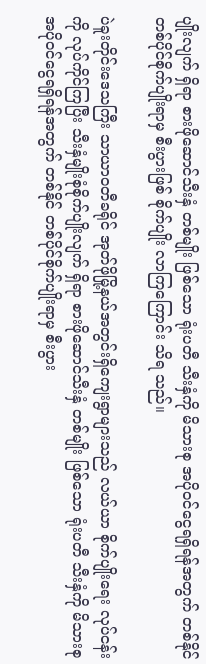ပျိုးလျက် ရှိရာ စားဖိုဆောင်သီးနှံ တစ်မျိုး ဖြစ်သော ရုံးပတီ သီးနှံကို မိသားစု အပိုဝင်ငွေရရှိရန်အတွက် တစ်နိုင် တစ်ပိုင်စိုက်ပျိုးရာမှ စီးပွားဖြစ် စိုက်ပျိုး လာကြကြောင်း သိရ သည်။

ပဲခူးတိုင်းဒေသကြီး သာယာဝတီခရိုင် အုတ်ဖိုမြို့နယ်အတွင်းရှိကျေးရွာများသည် လယ်ယာ စိုက်ပျိုးရေး လုပ်ငန်းကို လုပ်ကိုင်ကြပြီး သီးနှံမျိုးစုံစိုက်ပျိုးလျက် ရှိရာ စားဖိုဆောင်သီးနှံ တစ်မျိုး ဖြစ်သော ရုံးပတီ သီးနှံကို မိသားစု အပိုဝင်ငွေရရှိရန်အတွက် တစ်နိုင် တစ်ပိုင်စိုက်ပျိုးရာမှ စီးပွား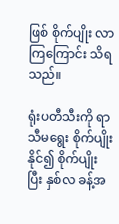ဖြစ် စိုက်ပျိုး လာကြကြောင်း သိရ သည်။

ရုံးပတီသီးကို ရာသီမရွေး စိုက်ပျိုးနိုင်၍ စိုက်ပျိုးပြီး နှစ်လ ခန့်အ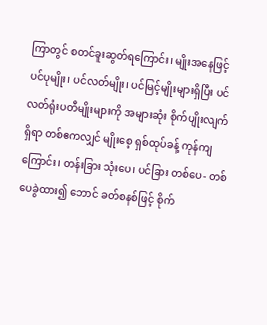ကြာတွင် စတင်ခူးဆွတ်ရကြောင်း၊ မျိုးအနေဖြင့် ပင်ပုမျိုး၊ ပင်လတ်မျိုး၊ ပင်မြင့်မျိုးများရှိပြီး ပင်လတ်ရုံးပတီမျိုးများကို အများဆုံး စိုက်ပျိုးလျက်ရှိရာ တစ်ဧကလျှင် မျိုးစေ့ ရှစ်ထုပ်ခန့် ကုန်ကျ ကြောင်း၊ တန်းခြား သုံးပေ၊ ပင်ခြား တစ်ပေ- တစ်ပေခွဲထား၍ ဘောင် ခတ်စနစ်ဖြင့် စိုက်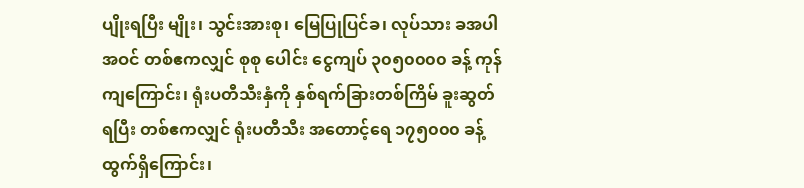ပျိုးရပြီး မျိုး၊ သွင်းအားစု၊ မြေပြုပြင်ခ၊ လုပ်သား ခအပါအဝင် တစ်ဧကလျှင် စုစု ပေါင်း ငွေကျပ် ၃၀၅၀၀၀၀ ခန့် ကုန်ကျကြောင်း၊ ရုံးပတီသီးနှံကို နှစ်ရက်ခြားတစ်ကြိမ် ခူးဆွတ် ရပြီး တစ်ဧကလျှင် ရုံးပတီသီး အတောင့်ရေ ၁၇၅၀၀၀ ခန့် ထွက်ရှိကြောင်း၊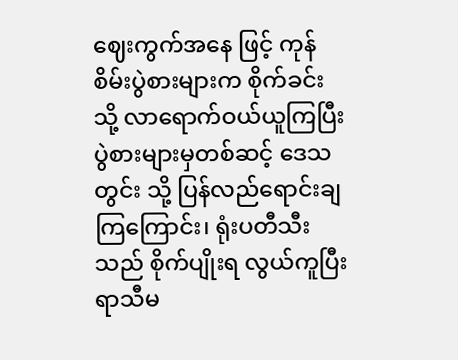ဈေးကွက်အနေ ဖြင့် ကုန်စိမ်းပွဲစားများက စိုက်ခင်း သို့ လာရောက်ဝယ်ယူကြပြီး ပွဲစားများမှတစ်ဆင့် ဒေသတွင်း သို့ ပြန်လည်ရောင်းချကြကြောင်း၊ ရုံးပတီသီးသည် စိုက်ပျိုးရ လွယ်ကူပြီး ရာသီမ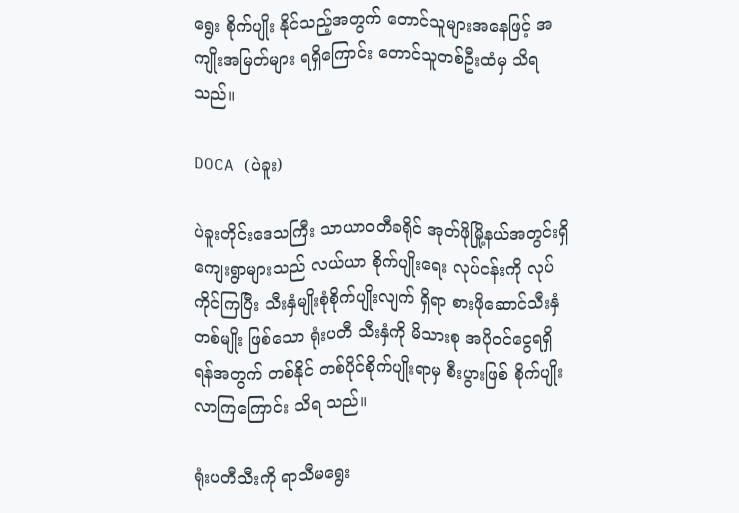ရွေး စိုက်ပျိုး နိုင်သည့်အတွက် တောင်သူများအနေဖြင့် အကျိုးအမြတ်များ ရရှိကြောင်း တောင်သူတစ်ဦးထံမှ သိရသည်။

DOCA (ပဲခူး)

ပဲခူးတိုင်းဒေသကြီး သာယာဝတီခရိုင် အုတ်ဖိုမြို့နယ်အတွင်းရှိကျေးရွာများသည် လယ်ယာ စိုက်ပျိုးရေး လုပ်ငန်းကို လုပ်ကိုင်ကြပြီး သီးနှံမျိုးစုံစိုက်ပျိုးလျက် ရှိရာ စားဖိုဆောင်သီးနှံ တစ်မျိုး ဖြစ်သော ရုံးပတီ သီးနှံကို မိသားစု အပိုဝင်ငွေရရှိရန်အတွက် တစ်နိုင် တစ်ပိုင်စိုက်ပျိုးရာမှ စီးပွားဖြစ် စိုက်ပျိုး လာကြကြောင်း သိရ သည်။

ရုံးပတီသီးကို ရာသီမရွေး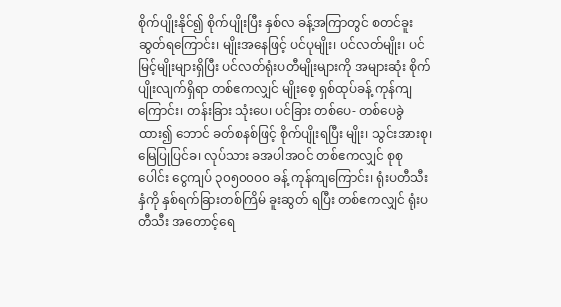စိုက်ပျိုးနိုင်၍ စိုက်ပျိုးပြီး နှစ်လ ခန့်အကြာတွင် စတင်ခူးဆွတ်ရကြောင်း၊ မျိုးအနေဖြင့် ပင်ပုမျိုး၊ ပင်လတ်မျိုး၊ ပင်မြင့်မျိုးများရှိပြီး ပင်လတ်ရုံးပတီမျိုးများကို အများဆုံး စိုက်ပျိုးလျက်ရှိရာ တစ်ဧကလျှင် မျိုးစေ့ ရှစ်ထုပ်ခန့် ကုန်ကျ ကြောင်း၊ တန်းခြား သုံးပေ၊ ပင်ခြား တစ်ပေ- တစ်ပေခွဲထား၍ ဘောင် ခတ်စနစ်ဖြင့် စိုက်ပျိုးရပြီး မျိုး၊ သွင်းအားစု၊ မြေပြုပြင်ခ၊ လုပ်သား ခအပါအဝင် တစ်ဧကလျှင် စုစု ပေါင်း ငွေကျပ် ၃၀၅၀၀၀၀ ခန့် ကုန်ကျကြောင်း၊ ရုံးပတီသီးနှံကို နှစ်ရက်ခြားတစ်ကြိမ် ခူးဆွတ် ရပြီး တစ်ဧကလျှင် ရုံးပတီသီး အတောင့်ရေ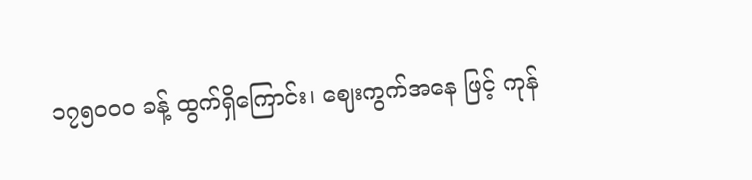၁၇၅၀၀၀ ခန့် ထွက်ရှိကြောင်း၊ ဈေးကွက်အနေ ဖြင့် ကုန်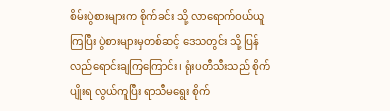စိမ်းပွဲစားများက စိုက်ခင်း သို့ လာရောက်ဝယ်ယူကြပြီး ပွဲစားများမှတစ်ဆင့် ဒေသတွင်း သို့ ပြန်လည်ရောင်းချကြကြောင်း၊ ရုံးပတီသီးသည် စိုက်ပျိုးရ လွယ်ကူပြီး ရာသီမရွေး စိုက်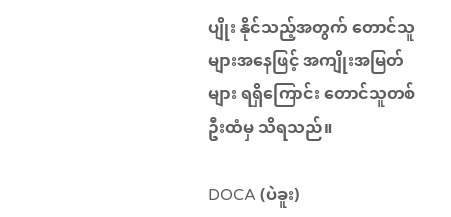ပျိုး နိုင်သည့်အတွက် တောင်သူများအနေဖြင့် အကျိုးအမြတ်များ ရရှိကြောင်း တောင်သူတစ်ဦးထံမှ သိရသည်။

DOCA (ပဲခူး)